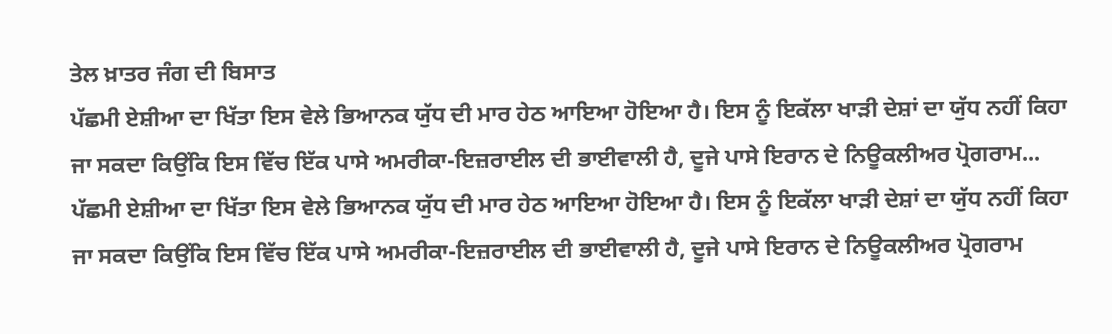ਤੇਲ ਖ਼ਾਤਰ ਜੰਗ ਦੀ ਬਿਸਾਤ
ਪੱਛਮੀ ਏਸ਼ੀਆ ਦਾ ਖਿੱਤਾ ਇਸ ਵੇਲੇ ਭਿਆਨਕ ਯੁੱਧ ਦੀ ਮਾਰ ਹੇਠ ਆਇਆ ਹੋਇਆ ਹੈ। ਇਸ ਨੂੰ ਇਕੱਲਾ ਖਾੜੀ ਦੇਸ਼ਾਂ ਦਾ ਯੁੱਧ ਨਹੀਂ ਕਿਹਾ ਜਾ ਸਕਦਾ ਕਿਉਂਕਿ ਇਸ ਵਿੱਚ ਇੱਕ ਪਾਸੇ ਅਮਰੀਕਾ-ਇਜ਼ਰਾਈਲ ਦੀ ਭਾਈਵਾਲੀ ਹੈ, ਦੂਜੇ ਪਾਸੇ ਇਰਾਨ ਦੇ ਨਿਊਕਲੀਅਰ ਪ੍ਰੋਗਰਾਮ...
ਪੱਛਮੀ ਏਸ਼ੀਆ ਦਾ ਖਿੱਤਾ ਇਸ ਵੇਲੇ ਭਿਆਨਕ ਯੁੱਧ ਦੀ ਮਾਰ ਹੇਠ ਆਇਆ ਹੋਇਆ ਹੈ। ਇਸ ਨੂੰ ਇਕੱਲਾ ਖਾੜੀ ਦੇਸ਼ਾਂ ਦਾ ਯੁੱਧ ਨਹੀਂ ਕਿਹਾ ਜਾ ਸਕਦਾ ਕਿਉਂਕਿ ਇਸ ਵਿੱਚ ਇੱਕ ਪਾਸੇ ਅਮਰੀਕਾ-ਇਜ਼ਰਾਈਲ ਦੀ ਭਾਈਵਾਲੀ ਹੈ, ਦੂਜੇ ਪਾਸੇ ਇਰਾਨ ਦੇ ਨਿਊਕਲੀਅਰ ਪ੍ਰੋਗਰਾਮ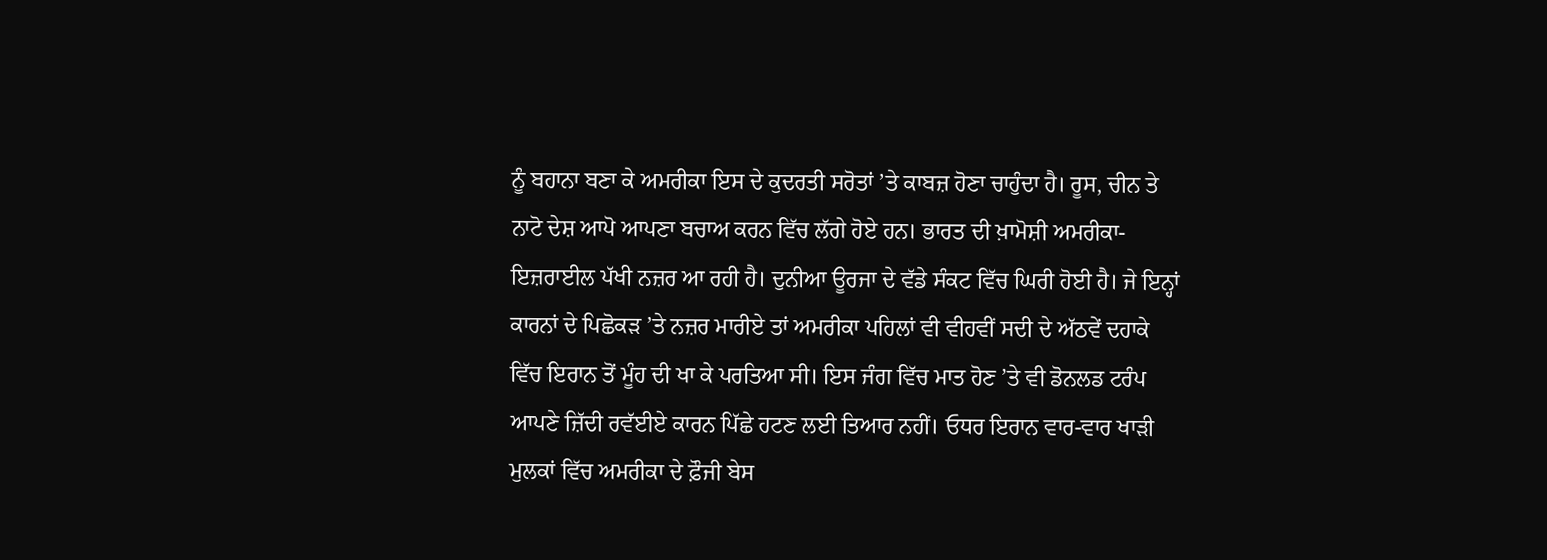ਨੂੰ ਬਹਾਨਾ ਬਣਾ ਕੇ ਅਮਰੀਕਾ ਇਸ ਦੇ ਕੁਦਰਤੀ ਸਰੋਤਾਂ ’ਤੇ ਕਾਬਜ਼ ਹੋਣਾ ਚਾਹੁੰਦਾ ਹੈ। ਰੂਸ, ਚੀਨ ਤੇ ਨਾਟੋ ਦੇਸ਼ ਆਪੋ ਆਪਣਾ ਬਚਾਅ ਕਰਨ ਵਿੱਚ ਲੱਗੇ ਹੋਏ ਹਨ। ਭਾਰਤ ਦੀ ਖ਼ਾਮੋਸ਼ੀ ਅਮਰੀਕਾ-ਇਜ਼ਰਾਈਲ ਪੱਖੀ ਨਜ਼ਰ ਆ ਰਹੀ ਹੈ। ਦੁਨੀਆ ਊਰਜਾ ਦੇ ਵੱਡੇ ਸੰਕਟ ਵਿੱਚ ਘਿਰੀ ਹੋਈ ਹੈ। ਜੇ ਇਨ੍ਹਾਂ ਕਾਰਨਾਂ ਦੇ ਪਿਛੋਕੜ ’ਤੇ ਨਜ਼ਰ ਮਾਰੀਏ ਤਾਂ ਅਮਰੀਕਾ ਪਹਿਲਾਂ ਵੀ ਵੀਹਵੀਂ ਸਦੀ ਦੇ ਅੱਠਵੇਂ ਦਹਾਕੇ ਵਿੱਚ ਇਰਾਨ ਤੋਂ ਮੂੰਹ ਦੀ ਖਾ ਕੇ ਪਰਤਿਆ ਸੀ। ਇਸ ਜੰਗ ਵਿੱਚ ਮਾਤ ਹੋਣ ’ਤੇ ਵੀ ਡੋਨਲਡ ਟਰੰਪ ਆਪਣੇ ਜ਼ਿੱਦੀ ਰਵੱਈਏ ਕਾਰਨ ਪਿੱਛੇ ਹਟਣ ਲਈ ਤਿਆਰ ਨਹੀਂ। ਓਧਰ ਇਰਾਨ ਵਾਰ-ਵਾਰ ਖਾੜੀ ਮੁਲਕਾਂ ਵਿੱਚ ਅਮਰੀਕਾ ਦੇ ਫ਼ੌਜੀ ਬੇਸ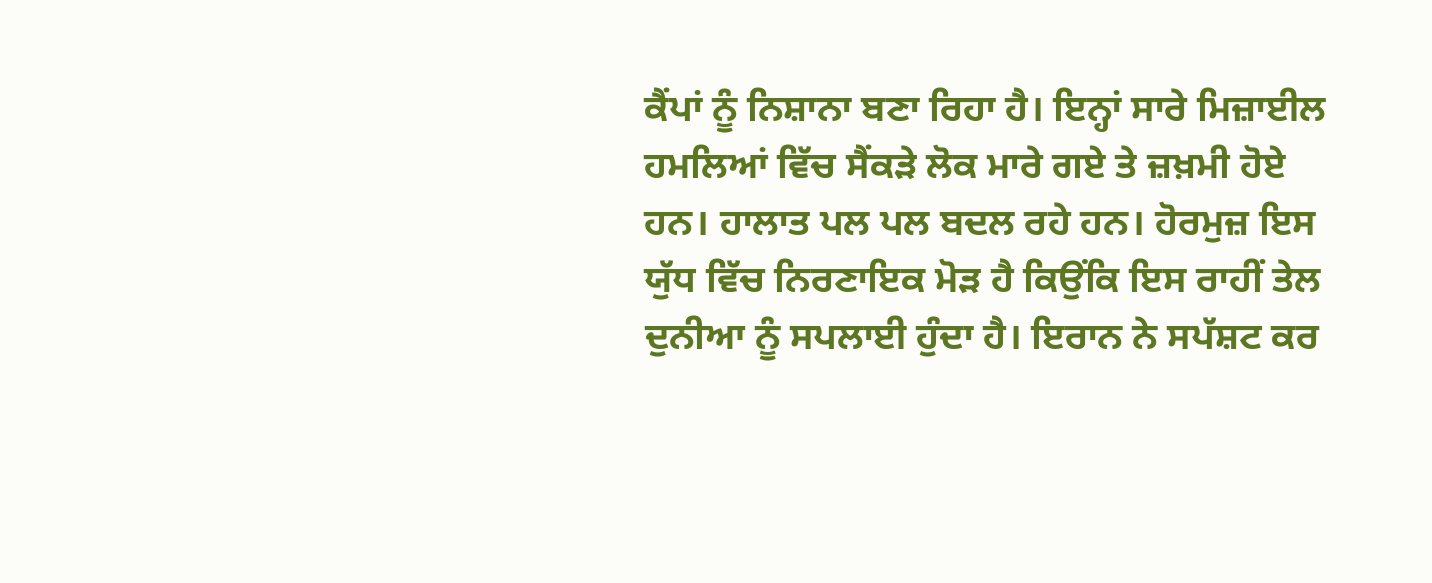ਕੈਂਪਾਂ ਨੂੰ ਨਿਸ਼ਾਨਾ ਬਣਾ ਰਿਹਾ ਹੈ। ਇਨ੍ਹਾਂ ਸਾਰੇ ਮਿਜ਼ਾਈਲ ਹਮਲਿਆਂ ਵਿੱਚ ਸੈਂਕੜੇ ਲੋਕ ਮਾਰੇ ਗਏ ਤੇ ਜ਼ਖ਼ਮੀ ਹੋਏ ਹਨ। ਹਾਲਾਤ ਪਲ ਪਲ ਬਦਲ ਰਹੇ ਹਨ। ਹੋਰਮੁਜ਼ ਇਸ ਯੁੱਧ ਵਿੱਚ ਨਿਰਣਾਇਕ ਮੋੜ ਹੈ ਕਿਉਂਕਿ ਇਸ ਰਾਹੀਂ ਤੇਲ ਦੁਨੀਆ ਨੂੰ ਸਪਲਾਈ ਹੁੰਦਾ ਹੈ। ਇਰਾਨ ਨੇ ਸਪੱਸ਼ਟ ਕਰ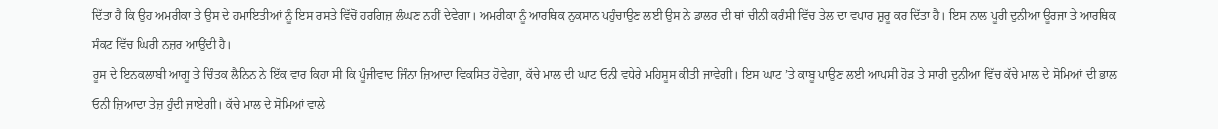ਦਿੱਤਾ ਹੈ ਕਿ ਉਹ ਅਮਰੀਕਾ ਤੇ ਉਸ ਦੇ ਹਮਾਇਤੀਆਂ ਨੂੰ ਇਸ ਰਸਤੇ ਵਿੱਚੋਂ ਹਰਗਿਜ਼ ਲੰਘਣ ਨਹੀਂ ਦੇਵੇਗਾ। ਅਮਰੀਕਾ ਨੂੰ ਆਰਥਿਕ ਨੁਕਸਾਨ ਪਹੁੰਚਾਉਣ ਲਈ ਉਸ ਨੇ ਡਾਲਰ ਦੀ ਥਾਂ ਚੀਨੀ ਕਰੰਸੀ ਵਿੱਚ ਤੇਲ ਦਾ ਵਪਾਰ ਸ਼ੁਰੂ ਕਰ ਦਿੱਤਾ ਹੈ। ਇਸ ਨਾਲ ਪੂਰੀ ਦੁਨੀਆ ਊਰਜਾ ਤੇ ਆਰਥਿਕ ਸੰਕਟ ਵਿੱਚ ਘਿਰੀ ਨਜ਼ਰ ਆਉਂਦੀ ਹੈ।
ਰੂਸ ਦੇ ਇਨਕਲਾਬੀ ਆਗੂ ਤੇ ਚਿੰਤਕ ਲੈਨਿਨ ਨੇ ਇੱਕ ਵਾਰ ਕਿਹਾ ਸੀ ਕਿ ਪੂੰਜੀਵਾਦ ਜਿੰਨਾ ਜ਼ਿਆਦਾ ਵਿਕਸਿਤ ਹੋਵੇਗਾ, ਕੱਚੇ ਮਾਲ ਦੀ ਘਾਟ ਓਨੀ ਵਧੇਰੇ ਮਹਿਸੂਸ ਕੀਤੀ ਜਾਵੇਗੀ। ਇਸ ਘਾਟ ’ਤੇ ਕਾਬੂ ਪਾਉਣ ਲਈ ਆਪਸੀ ਹੋੜ ਤੇ ਸਾਰੀ ਦੁਨੀਆ ਵਿੱਚ ਕੱਚੇ ਮਾਲ ਦੇ ਸੋਮਿਆਂ ਦੀ ਭਾਲ ਓਨੀ ਜ਼ਿਆਦਾ ਤੇਜ਼ ਹੁੰਦੀ ਜਾਏਗੀ। ਕੱਚੇ ਮਾਲ ਦੇ ਸੋਮਿਆਂ ਵਾਲੇ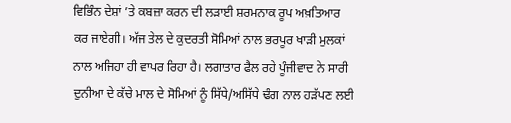ਵਿਭਿੰਨ ਦੇਸ਼ਾਂ ’ਤੇ ਕਬਜ਼ਾ ਕਰਨ ਦੀ ਲੜਾਈ ਸ਼ਰਮਨਾਕ ਰੂਪ ਅਖ਼ਤਿਆਰ ਕਰ ਜਾਏਗੀ। ਅੱਜ ਤੇਲ ਦੇ ਕੁਦਰਤੀ ਸੋਮਿਆਂ ਨਾਲ ਭਰਪੂਰ ਖਾੜੀ ਮੁਲਕਾਂ ਨਾਲ ਅਜਿਹਾ ਹੀ ਵਾਪਰ ਰਿਹਾ ਹੈ। ਲਗਾਤਾਰ ਫੈਲ ਰਹੇ ਪੂੰਜੀਵਾਦ ਨੇ ਸਾਰੀ ਦੁਨੀਆ ਦੇ ਕੱਚੇ ਮਾਲ ਦੇ ਸੋਮਿਆਂ ਨੂੰ ਸਿੱਧੇ/ਅਸਿੱਧੇ ਢੰਗ ਨਾਲ ਹੜੱਪਣ ਲਈ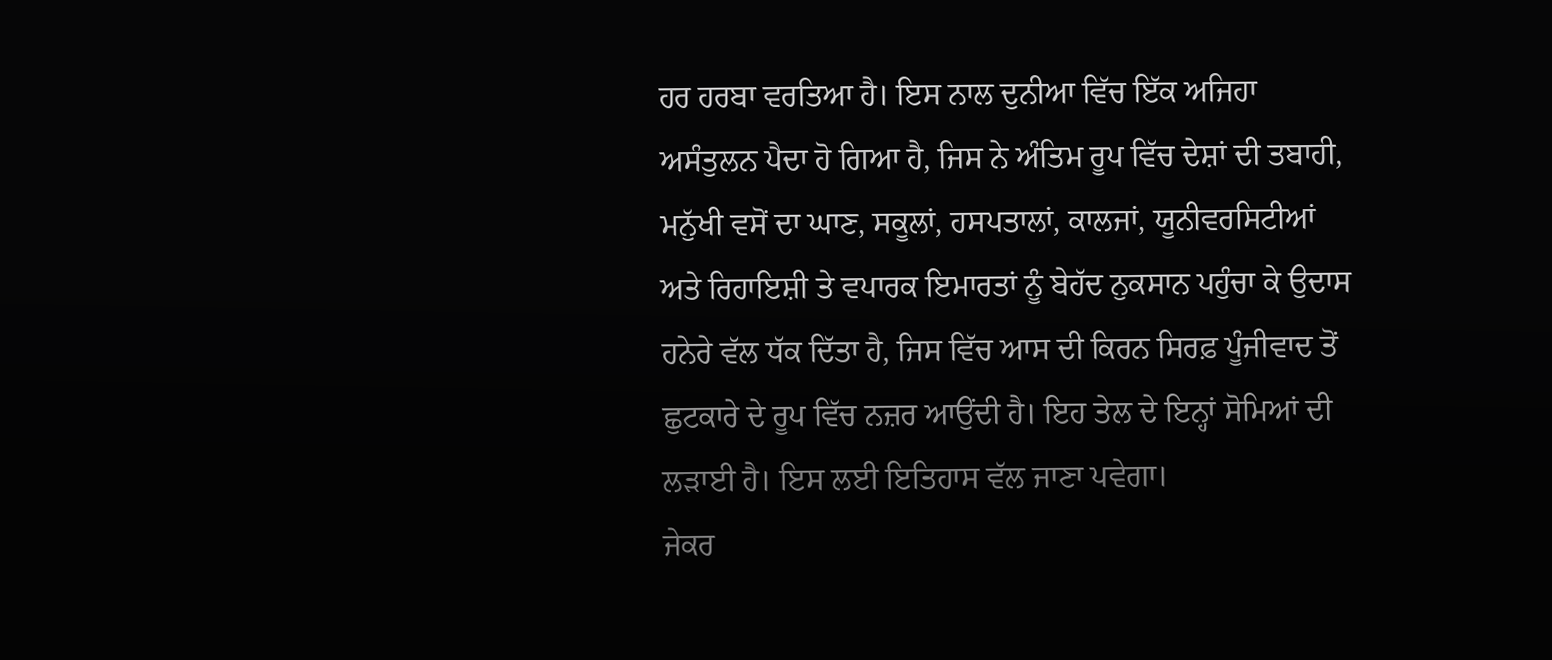ਹਰ ਹਰਬਾ ਵਰਤਿਆ ਹੈ। ਇਸ ਨਾਲ ਦੁਨੀਆ ਵਿੱਚ ਇੱਕ ਅਜਿਹਾ ਅਸੰਤੁਲਨ ਪੈਦਾ ਹੋ ਗਿਆ ਹੈ, ਜਿਸ ਨੇ ਅੰਤਿਮ ਰੂਪ ਵਿੱਚ ਦੇਸ਼ਾਂ ਦੀ ਤਬਾਹੀ, ਮਨੁੱਖੀ ਵਸੋਂ ਦਾ ਘਾਣ, ਸਕੂਲਾਂ, ਹਸਪਤਾਲਾਂ, ਕਾਲਜਾਂ, ਯੂਨੀਵਰਸਿਟੀਆਂ ਅਤੇ ਰਿਹਾਇਸ਼ੀ ਤੇ ਵਪਾਰਕ ਇਮਾਰਤਾਂ ਨੂੰ ਬੇਹੱਦ ਨੁਕਸਾਨ ਪਹੁੰਚਾ ਕੇ ਉਦਾਸ ਹਨੇਰੇ ਵੱਲ ਧੱਕ ਦਿੱਤਾ ਹੈ, ਜਿਸ ਵਿੱਚ ਆਸ ਦੀ ਕਿਰਨ ਸਿਰਫ਼ ਪੂੰਜੀਵਾਦ ਤੋਂ ਛੁਟਕਾਰੇ ਦੇ ਰੂਪ ਵਿੱਚ ਨਜ਼ਰ ਆਉਂਦੀ ਹੈ। ਇਹ ਤੇਲ ਦੇ ਇਨ੍ਹਾਂ ਸੋਮਿਆਂ ਦੀ ਲੜਾਈ ਹੈ। ਇਸ ਲਈ ਇਤਿਹਾਸ ਵੱਲ ਜਾਣਾ ਪਵੇਗਾ।
ਜੇਕਰ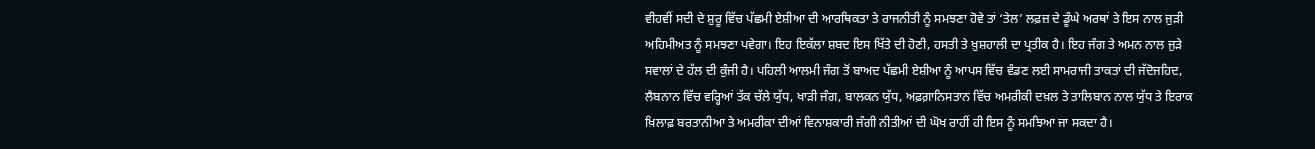ਵੀਹਵੀਂ ਸਦੀ ਦੇ ਸ਼ੁਰੂ ਵਿੱਚ ਪੱਛਮੀ ਏਸ਼ੀਆ ਦੀ ਆਰਥਿਕਤਾ ਤੇ ਰਾਜਨੀਤੀ ਨੂੰ ਸਮਝਣਾ ਹੋਵੇ ਤਾਂ ‘ਤੇਲ’ ਲਫ਼ਜ਼ ਦੇ ਡੂੰਘੇ ਅਰਥਾਂ ਤੇ ਇਸ ਨਾਲ ਜੁੜੀ ਅਹਿਮੀਅਤ ਨੂੰ ਸਮਝਣਾ ਪਵੇਗਾ। ਇਹ ਇਕੱਲਾ ਸ਼ਬਦ ਇਸ ਖਿੱਤੇ ਦੀ ਹੋਣੀ, ਹਸਤੀ ਤੇ ਖ਼ੁਸ਼ਹਾਲੀ ਦਾ ਪ੍ਰਤੀਕ ਹੈ। ਇਹ ਜੰਗ ਤੇ ਅਮਨ ਨਾਲ ਜੁੜੇ ਸਵਾਲਾਂ ਦੇ ਹੱਲ ਦੀ ਕੁੰਜੀ ਹੈ। ਪਹਿਲੀ ਆਲਮੀ ਜੰਗ ਤੋਂ ਬਾਅਦ ਪੱਛਮੀ ਏਸ਼ੀਆ ਨੂੰ ਆਪਸ ਵਿੱਚ ਵੰਡਣ ਲਈ ਸਾਮਰਾਜੀ ਤਾਕਤਾਂ ਦੀ ਜੱਦੋਜਹਿਦ, ਲੈਬਨਾਨ ਵਿੱਚ ਵਰ੍ਹਿਆਂ ਤੱਕ ਚੱਲੇ ਯੁੱਧ, ਖਾੜੀ ਜੰਗ, ਬਾਲਕਨ ਯੁੱਧ, ਅਫ਼ਗ਼ਾਨਿਸਤਾਨ ਵਿੱਚ ਅਮਰੀਕੀ ਦਖ਼ਲ ਤੇ ਤਾਲਿਬਾਨ ਨਾਲ ਯੁੱਧ ਤੇ ਇਰਾਕ ਖ਼ਿਲਾਫ਼ ਬਰਤਾਨੀਆ ਤੇ ਅਮਰੀਕਾ ਦੀਆਂ ਵਿਨਾਸ਼ਕਾਰੀ ਜੰਗੀ ਨੀਤੀਆਂ ਦੀ ਘੋਖ ਰਾਹੀਂ ਹੀ ਇਸ ਨੂੰ ਸਮਝਿਆ ਜਾ ਸਕਦਾ ਹੈ।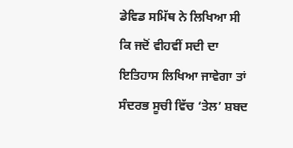ਡੇਵਿਡ ਸਮਿੱਥ ਨੇ ਲਿਖਿਆ ਸੀ ਕਿ ਜਦੋਂ ਵੀਹਵੀਂ ਸਦੀ ਦਾ ਇਤਿਹਾਸ ਲਿਖਿਆ ਜਾਵੇਗਾ ਤਾਂ ਸੰਦਰਭ ਸੂਚੀ ਵਿੱਚ ‘ਤੇਲ’ ਸ਼ਬਦ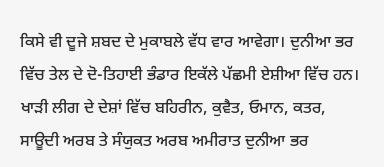ਕਿਸੇ ਵੀ ਦੂਜੇ ਸ਼ਬਦ ਦੇ ਮੁਕਾਬਲੇ ਵੱਧ ਵਾਰ ਆਵੇਗਾ। ਦੁਨੀਆ ਭਰ ਵਿੱਚ ਤੇਲ ਦੇ ਦੋ-ਤਿਹਾਈ ਭੰਡਾਰ ਇਕੱਲੇ ਪੱਛਮੀ ਏਸ਼ੀਆ ਵਿੱਚ ਹਨ। ਖਾੜੀ ਲੀਗ ਦੇ ਦੇਸ਼ਾਂ ਵਿੱਚ ਬਹਿਰੀਨ, ਕੁਵੈਤ, ਓਮਾਨ, ਕਤਰ, ਸਾਊਦੀ ਅਰਬ ਤੇ ਸੰਯੁਕਤ ਅਰਬ ਅਮੀਰਾਤ ਦੁਨੀਆ ਭਰ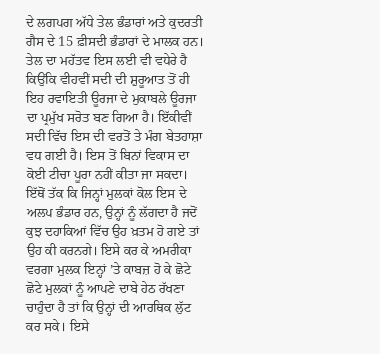ਦੇ ਲਗਪਗ ਅੱਧੇ ਤੇਲ ਭੰਡਾਰਾਂ ਅਤੇ ਕੁਦਰਤੀ ਗੈਸ ਦੇ 15 ਫ਼ੀਸਦੀ ਭੰਡਾਰਾਂ ਦੇ ਮਾਲਕ ਹਨ।
ਤੇਲ ਦਾ ਮਹੱਤਵ ਇਸ ਲਈ ਵੀ ਵਧੇਰੇ ਹੈ ਕਿਉਂਕਿ ਵੀਹਵੀਂ ਸਦੀ ਦੀ ਸ਼ੁਰੂਆਤ ਤੋਂ ਹੀ ਇਹ ਰਵਾਇਤੀ ਊਰਜਾ ਦੇ ਮੁਕਾਬਲੇ ਊਰਜਾ ਦਾ ਪ੍ਰਮੁੱਖ ਸਰੋਤ ਬਣ ਗਿਆ ਹੈ। ਇੱਕੀਵੀਂ ਸਦੀ ਵਿੱਚ ਇਸ ਦੀ ਵਰਤੋਂ ਤੇ ਮੰਗ ਬੇਤਹਾਸ਼ਾ ਵਧ ਗਈ ਹੈ। ਇਸ ਤੋਂ ਬਿਨਾਂ ਵਿਕਾਸ ਦਾ ਕੋਈ ਟੀਚਾ ਪੂਰਾ ਨਹੀਂ ਕੀਤਾ ਜਾ ਸਕਦਾ। ਇੱਥੋਂ ਤੱਕ ਕਿ ਜਿਨ੍ਹਾਂ ਮੁਲਕਾਂ ਕੋਲ ਇਸ ਦੇ ਅਲਪ ਭੰਡਾਰ ਹਨ, ਉਨ੍ਹਾਂ ਨੂੰ ਲੱਗਦਾ ਹੈ ਜਦੋਂ ਕੁਝ ਦਹਾਕਿਆਂ ਵਿੱਚ ਉਹ ਖ਼ਤਮ ਹੋ ਗਏ ਤਾਂ ਉਹ ਕੀ ਕਰਨਗੇ। ਇਸੇ ਕਰ ਕੇ ਅਮਰੀਕਾ ਵਰਗਾ ਮੁਲਕ ਇਨ੍ਹਾਂ ’ਤੇ ਕਾਬਜ਼ ਹੋ ਕੇ ਛੋਟੇ ਛੋਟੇ ਮੁਲਕਾਂ ਨੂੰ ਆਪਣੇ ਦਾਬੇ ਹੇਠ ਰੱਖਣਾ ਚਾਹੁੰਦਾ ਹੈ ਤਾਂ ਕਿ ਉਨ੍ਹਾਂ ਦੀ ਆਰਥਿਕ ਲੁੱਟ ਕਰ ਸਕੇ। ਇਸੇ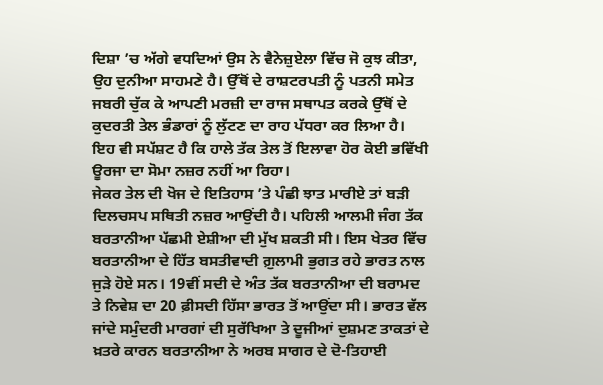ਦਿਸ਼ਾ ’ਚ ਅੱਗੇ ਵਧਦਿਆਂ ਉਸ ਨੇ ਵੈਨੇਜ਼ੁਏਲਾ ਵਿੱਚ ਜੋ ਕੁਝ ਕੀਤਾ, ਉਹ ਦੁਨੀਆ ਸਾਹਮਣੇ ਹੈ। ਉੱਥੋਂ ਦੇ ਰਾਸ਼ਟਰਪਤੀ ਨੂੰ ਪਤਨੀ ਸਮੇਤ ਜਬਰੀ ਚੁੱਕ ਕੇ ਆਪਣੀ ਮਰਜ਼ੀ ਦਾ ਰਾਜ ਸਥਾਪਤ ਕਰਕੇ ਉੱਥੋਂ ਦੇ ਕੁਦਰਤੀ ਤੇਲ ਭੰਡਾਰਾਂ ਨੂੰ ਲੁੱਟਣ ਦਾ ਰਾਹ ਪੱਧਰਾ ਕਰ ਲਿਆ ਹੈ। ਇਹ ਵੀ ਸਪੱਸ਼ਟ ਹੈ ਕਿ ਹਾਲੇ ਤੱਕ ਤੇਲ ਤੋਂ ਇਲਾਵਾ ਹੋਰ ਕੋਈ ਭਵਿੱਖੀ ਊਰਜਾ ਦਾ ਸੋਮਾ ਨਜ਼ਰ ਨਹੀਂ ਆ ਰਿਹਾ।
ਜੇਕਰ ਤੇਲ ਦੀ ਖੋਜ ਦੇ ਇਤਿਹਾਸ ’ਤੇ ਪੰਛੀ ਝਾਤ ਮਾਰੀਏ ਤਾਂ ਬੜੀ ਦਿਲਚਸਪ ਸਥਿਤੀ ਨਜ਼ਰ ਆਉਂਦੀ ਹੈ। ਪਹਿਲੀ ਆਲਮੀ ਜੰਗ ਤੱਕ ਬਰਤਾਨੀਆ ਪੱਛਮੀ ਏਸ਼ੀਆ ਦੀ ਮੁੱਖ ਸ਼ਕਤੀ ਸੀ। ਇਸ ਖੇਤਰ ਵਿੱਚ ਬਰਤਾਨੀਆ ਦੇ ਹਿੱਤ ਬਸਤੀਵਾਦੀ ਗ਼ੁਲਾਮੀ ਭੁਗਤ ਰਹੇ ਭਾਰਤ ਨਾਲ ਜੁੜੇ ਹੋਏ ਸਨ। 19ਵੀਂ ਸਦੀ ਦੇ ਅੰਤ ਤੱਕ ਬਰਤਾਨੀਆ ਦੀ ਬਰਾਮਦ ਤੇ ਨਿਵੇਸ਼ ਦਾ 20 ਫ਼ੀਸਦੀ ਹਿੱਸਾ ਭਾਰਤ ਤੋਂ ਆਉਂਦਾ ਸੀ। ਭਾਰਤ ਵੱਲ ਜਾਂਦੇ ਸਮੁੰਦਰੀ ਮਾਰਗਾਂ ਦੀ ਸੁਰੱਖਿਆ ਤੇ ਦੂਜੀਆਂ ਦੁਸ਼ਮਣ ਤਾਕਤਾਂ ਦੇ ਖ਼ਤਰੇ ਕਾਰਨ ਬਰਤਾਨੀਆ ਨੇ ਅਰਬ ਸਾਗਰ ਦੇ ਦੋ-ਤਿਹਾਈ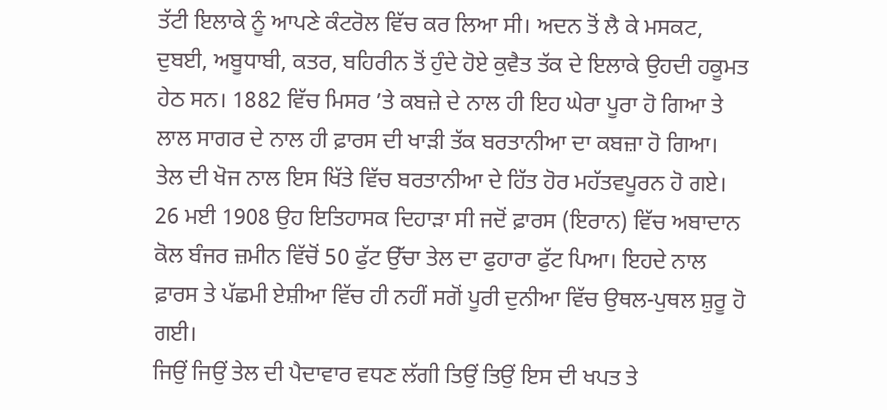ਤੱਟੀ ਇਲਾਕੇ ਨੂੰ ਆਪਣੇ ਕੰਟਰੋਲ ਵਿੱਚ ਕਰ ਲਿਆ ਸੀ। ਅਦਨ ਤੋਂ ਲੈ ਕੇ ਮਸਕਟ, ਦੁਬਈ, ਅਬੂਧਾਬੀ, ਕਤਰ, ਬਹਿਰੀਨ ਤੋਂ ਹੁੰਦੇ ਹੋਏ ਕੁਵੈਤ ਤੱਕ ਦੇ ਇਲਾਕੇ ਉਹਦੀ ਹਕੂਮਤ ਹੇਠ ਸਨ। 1882 ਵਿੱਚ ਮਿਸਰ ’ਤੇ ਕਬਜ਼ੇ ਦੇ ਨਾਲ ਹੀ ਇਹ ਘੇਰਾ ਪੂਰਾ ਹੋ ਗਿਆ ਤੇ ਲਾਲ ਸਾਗਰ ਦੇ ਨਾਲ ਹੀ ਫ਼ਾਰਸ ਦੀ ਖਾੜੀ ਤੱਕ ਬਰਤਾਨੀਆ ਦਾ ਕਬਜ਼ਾ ਹੋ ਗਿਆ। ਤੇਲ ਦੀ ਖੋਜ ਨਾਲ ਇਸ ਖਿੱਤੇ ਵਿੱਚ ਬਰਤਾਨੀਆ ਦੇ ਹਿੱਤ ਹੋਰ ਮਹੱਤਵਪੂਰਨ ਹੋ ਗਏ। 26 ਮਈ 1908 ਉਹ ਇਤਿਹਾਸਕ ਦਿਹਾੜਾ ਸੀ ਜਦੋਂ ਫ਼ਾਰਸ (ਇਰਾਨ) ਵਿੱਚ ਅਬਾਦਾਨ ਕੋਲ ਬੰਜਰ ਜ਼ਮੀਨ ਵਿੱਚੋਂ 50 ਫੁੱਟ ਉੱਚਾ ਤੇਲ ਦਾ ਫੁਹਾਰਾ ਫੁੱਟ ਪਿਆ। ਇਹਦੇ ਨਾਲ ਫ਼ਾਰਸ ਤੇ ਪੱਛਮੀ ਏਸ਼ੀਆ ਵਿੱਚ ਹੀ ਨਹੀਂ ਸਗੋਂ ਪੂਰੀ ਦੁਨੀਆ ਵਿੱਚ ਉਥਲ-ਪੁਥਲ ਸ਼ੁਰੂ ਹੋ ਗਈ।
ਜਿਉਂ ਜਿਉਂ ਤੇਲ ਦੀ ਪੈਦਾਵਾਰ ਵਧਣ ਲੱਗੀ ਤਿਉਂ ਤਿਉਂ ਇਸ ਦੀ ਖਪਤ ਤੇ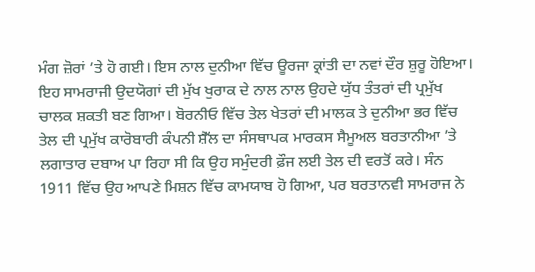ਮੰਗ ਜ਼ੋਰਾਂ ’ਤੇ ਹੋ ਗਈ। ਇਸ ਨਾਲ ਦੁਨੀਆ ਵਿੱਚ ਊਰਜਾ ਕ੍ਰਾਂਤੀ ਦਾ ਨਵਾਂ ਦੌਰ ਸ਼ੁਰੂ ਹੋਇਆ। ਇਹ ਸਾਮਰਾਜੀ ਉਦਯੋਗਾਂ ਦੀ ਮੁੱਖ ਖੁਰਾਕ ਦੇ ਨਾਲ ਨਾਲ ਉਹਦੇ ਯੁੱਧ ਤੰਤਰਾਂ ਦੀ ਪ੍ਰਮੁੱਖ ਚਾਲਕ ਸ਼ਕਤੀ ਬਣ ਗਿਆ। ਬੋਰਨੀਓ ਵਿੱਚ ਤੇਲ ਖੇਤਰਾਂ ਦੀ ਮਾਲਕ ਤੇ ਦੁਨੀਆ ਭਰ ਵਿੱਚ ਤੇਲ ਦੀ ਪ੍ਰਮੁੱਖ ਕਾਰੋਬਾਰੀ ਕੰਪਨੀ ਸ਼ੈੱਲ ਦਾ ਸੰਸਥਾਪਕ ਮਾਰਕਸ ਸੈਮੂਅਲ ਬਰਤਾਨੀਆ ’ਤੇ ਲਗਾਤਾਰ ਦਬਾਅ ਪਾ ਰਿਹਾ ਸੀ ਕਿ ਉਹ ਸਮੁੰਦਰੀ ਫ਼ੌਜ ਲਈ ਤੇਲ ਦੀ ਵਰਤੋਂ ਕਰੇ। ਸੰਨ 1911 ਵਿੱਚ ਉਹ ਆਪਣੇ ਮਿਸ਼ਨ ਵਿੱਚ ਕਾਮਯਾਬ ਹੋ ਗਿਆ, ਪਰ ਬਰਤਾਨਵੀ ਸਾਮਰਾਜ ਨੇ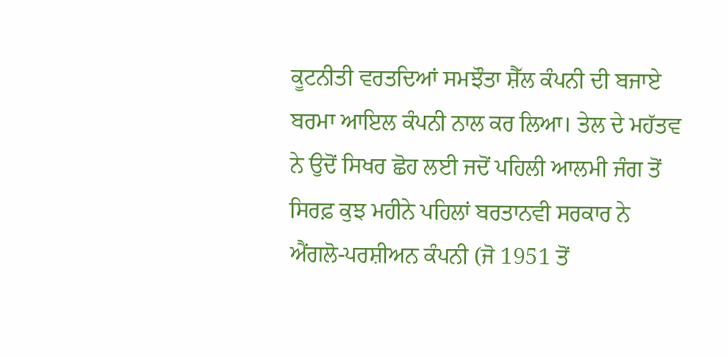ਕੂਟਨੀਤੀ ਵਰਤਦਿਆਂ ਸਮਝੌਤਾ ਸ਼ੈੱਲ ਕੰਪਨੀ ਦੀ ਬਜਾਏ ਬਰਮਾ ਆਇਲ ਕੰਪਨੀ ਨਾਲ ਕਰ ਲਿਆ। ਤੇਲ ਦੇ ਮਹੱਤਵ ਨੇ ਉਦੋਂ ਸਿਖਰ ਛੋਹ ਲਈ ਜਦੋਂ ਪਹਿਲੀ ਆਲਮੀ ਜੰਗ ਤੋਂ ਸਿਰਫ਼ ਕੁਝ ਮਹੀਨੇ ਪਹਿਲਾਂ ਬਰਤਾਨਵੀ ਸਰਕਾਰ ਨੇ ਐਂਗਲੋ-ਪਰਸ਼ੀਅਨ ਕੰਪਨੀ (ਜੋ 1951 ਤੋਂ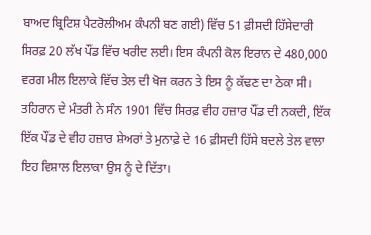ਬਾਅਦ ਬ੍ਰਿਟਿਸ਼ ਪੈਟਰੋਲੀਅਮ ਕੰਪਨੀ ਬਣ ਗਈ) ਵਿੱਚ 51 ਫ਼ੀਸਦੀ ਹਿੱਸੇਦਾਰੀ ਸਿਰਫ਼ 20 ਲੱਖ ਪੌਂਡ ਵਿੱਚ ਖਰੀਦ ਲਈ। ਇਸ ਕੰਪਨੀ ਕੋਲ ਇਰਾਨ ਦੇ 480,000 ਵਰਗ ਮੀਲ ਇਲਾਕੇ ਵਿੱਚ ਤੇਲ ਦੀ ਖੋਜ ਕਰਨ ਤੇ ਇਸ ਨੂੰ ਕੱਢਣ ਦਾ ਠੇਕਾ ਸੀ। ਤਹਿਰਾਨ ਦੇ ਮੰਤਰੀ ਨੇ ਸੰਨ 1901 ਵਿੱਚ ਸਿਰਫ਼ ਵੀਹ ਹਜ਼ਾਰ ਪੌਂਡ ਦੀ ਨਕਦੀ, ਇੱਕ ਇੱਕ ਪੌਂਡ ਦੇ ਵੀਹ ਹਜ਼ਾਰ ਸ਼ੇਅਰਾਂ ਤੇ ਮੁਨਾਫ਼ੇ ਦੇ 16 ਫ਼ੀਸਦੀ ਹਿੱਸੇ ਬਦਲੇ ਤੇਲ ਵਾਲਾ ਇਹ ਵਿਸ਼ਾਲ ਇਲਾਕਾ ਉਸ ਨੂੰ ਦੇ ਦਿੱਤਾ।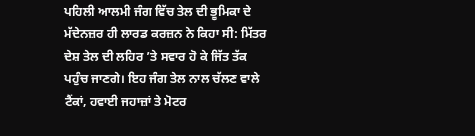ਪਹਿਲੀ ਆਲਮੀ ਜੰਗ ਵਿੱਚ ਤੇਲ ਦੀ ਭੂਮਿਕਾ ਦੇ ਮੱਦੇਨਜ਼ਰ ਹੀ ਲਾਰਡ ਕਰਜ਼ਨ ਨੇ ਕਿਹਾ ਸੀ: ਮਿੱਤਰ ਦੇਸ਼ ਤੇਲ ਦੀ ਲਹਿਰ ’ਤੇ ਸਵਾਰ ਹੋ ਕੇ ਜਿੱਤ ਤੱਕ ਪਹੁੰਚ ਜਾਣਗੇ। ਇਹ ਜੰਗ ਤੇਲ ਨਾਲ ਚੱਲਣ ਵਾਲੇ ਟੈਂਕਾਂ, ਹਵਾਈ ਜਹਾਜ਼ਾਂ ਤੇ ਮੋਟਰ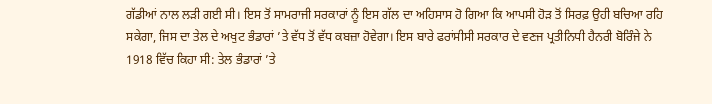ਗੱਡੀਆਂ ਨਾਲ ਲੜੀ ਗਈ ਸੀ। ਇਸ ਤੋਂ ਸਾਮਰਾਜੀ ਸਰਕਾਰਾਂ ਨੂੰ ਇਸ ਗੱਲ ਦਾ ਅਹਿਸਾਸ ਹੋ ਗਿਆ ਕਿ ਆਪਸੀ ਹੋੜ ਤੋਂ ਸਿਰਫ਼ ਉਹੀ ਬਚਿਆ ਰਹਿ ਸਕੇਗਾ, ਜਿਸ ਦਾ ਤੇਲ ਦੇ ਅਖੁਟ ਭੰਡਾਰਾਂ ’ਤੇ ਵੱਧ ਤੋਂ ਵੱਧ ਕਬਜ਼ਾ ਹੋਵੇਗਾ। ਇਸ ਬਾਰੇ ਫਰਾਂਸੀਸੀ ਸਰਕਾਰ ਦੇ ਵਣਜ ਪ੍ਰਤੀਨਿਧੀ ਹੈਨਰੀ ਬੋਰਿੰਜੇ ਨੇ 1918 ਵਿੱਚ ਕਿਹਾ ਸੀ: ਤੇਲ ਭੰਡਾਰਾਂ ’ਤੇ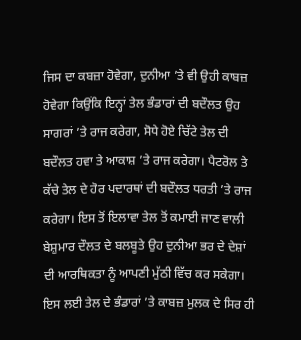ਜਿਸ ਦਾ ਕਬਜ਼ਾ ਹੋਵੇਗਾ, ਦੁਨੀਆ ’ਤੇ ਵੀ ਉਹੀ ਕਾਬਜ਼ ਹੋਵੇਗਾ ਕਿਉਂਕਿ ਇਨ੍ਹਾਂ ਤੇਲ ਭੰਡਾਰਾਂ ਦੀ ਬਦੌਲਤ ਉਹ ਸਾਗਰਾਂ ’ਤੇ ਰਾਜ ਕਰੇਗਾ, ਸੋਧੇ ਹੋਏ ਚਿੱਟੇ ਤੇਲ ਦੀ ਬਦੌਲਤ ਹਵਾ ਤੇ ਆਕਾਸ਼ ’ਤੇ ਰਾਜ ਕਰੇਗਾ। ਪੈਟਰੋਲ ਤੇ ਕੱਚੇ ਤੇਲ ਦੇ ਹੋਰ ਪਦਾਰਥਾਂ ਦੀ ਬਦੌਲਤ ਧਰਤੀ ’ਤੇ ਰਾਜ ਕਰੇਗਾ। ਇਸ ਤੋਂ ਇਲਾਵਾ ਤੇਲ ਤੋਂ ਕਮਾਈ ਜਾਣ ਵਾਲੀ ਬੇਸ਼ੁਮਾਰ ਦੌਲਤ ਦੇ ਬਲਬੂਤੇ ਉਹ ਦੁਨੀਆ ਭਰ ਦੇ ਦੇਸ਼ਾਂ ਦੀ ਆਰਥਿਕਤਾ ਨੂੰ ਆਪਣੀ ਮੁੱਠੀ ਵਿੱਚ ਕਰ ਸਕੇਗਾ। ਇਸ ਲਈ ਤੇਲ ਦੇ ਭੰਡਾਰਾਂ ’ਤੇ ਕਾਬਜ਼ ਮੁਲਕ ਦੇ ਸਿਰ ਹੀ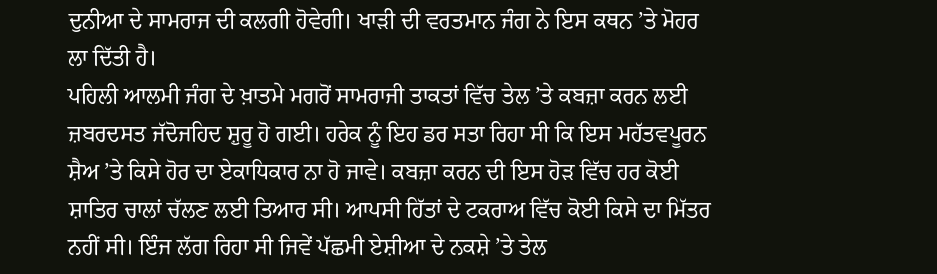ਦੁਨੀਆ ਦੇ ਸਾਮਰਾਜ ਦੀ ਕਲਗੀ ਹੋਵੇਗੀ। ਖਾੜੀ ਦੀ ਵਰਤਮਾਨ ਜੰਗ ਨੇ ਇਸ ਕਥਨ ’ਤੇ ਮੋਹਰ ਲਾ ਦਿੱਤੀ ਹੈ।
ਪਹਿਲੀ ਆਲਮੀ ਜੰਗ ਦੇ ਖ਼ਾਤਮੇ ਮਗਰੋਂ ਸਾਮਰਾਜੀ ਤਾਕਤਾਂ ਵਿੱਚ ਤੇਲ ’ਤੇ ਕਬਜ਼ਾ ਕਰਨ ਲਈ ਜ਼ਬਰਦਸਤ ਜੱਦੋਜਹਿਦ ਸ਼ੁਰੂ ਹੋ ਗਈ। ਹਰੇਕ ਨੂੰ ਇਹ ਡਰ ਸਤਾ ਰਿਹਾ ਸੀ ਕਿ ਇਸ ਮਹੱਤਵਪੂਰਨ ਸ਼ੈਅ ’ਤੇ ਕਿਸੇ ਹੋਰ ਦਾ ਏਕਾਧਿਕਾਰ ਨਾ ਹੋ ਜਾਵੇ। ਕਬਜ਼ਾ ਕਰਨ ਦੀ ਇਸ ਹੋੜ ਵਿੱਚ ਹਰ ਕੋਈ ਸ਼ਾਤਿਰ ਚਾਲਾਂ ਚੱਲਣ ਲਈ ਤਿਆਰ ਸੀ। ਆਪਸੀ ਹਿੱਤਾਂ ਦੇ ਟਕਰਾਅ ਵਿੱਚ ਕੋਈ ਕਿਸੇ ਦਾ ਮਿੱਤਰ ਨਹੀਂ ਸੀ। ਇੰਜ ਲੱਗ ਰਿਹਾ ਸੀ ਜਿਵੇਂ ਪੱਛਮੀ ਏਸ਼ੀਆ ਦੇ ਨਕਸ਼ੇ ’ਤੇ ਤੇਲ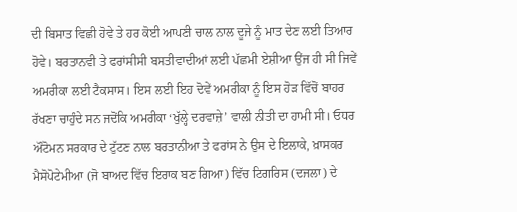ਦੀ ਬਿਸਾਤ ਵਿਛੀ ਹੋਵੇ ਤੇ ਹਰ ਕੋਈ ਆਪਣੀ ਚਾਲ ਨਾਲ ਦੂਜੇ ਨੂੰ ਮਾਤ ਦੇਣ ਲਈ ਤਿਆਰ ਹੋਵੇ। ਬਰਤਾਨਵੀ ਤੇ ਫਰਾਂਸੀਸੀ ਬਸਤੀਵਾਦੀਆਂ ਲਈ ਪੱਛਮੀ ਏਸ਼ੀਆ ਉਂਜ ਹੀ ਸੀ ਜਿਵੇਂ ਅਮਰੀਕਾ ਲਈ ਟੈਕਸਾਸ। ਇਸ ਲਈ ਇਹ ਦੋਵੇਂ ਅਮਰੀਕਾ ਨੂੰ ਇਸ ਹੋੜ ਵਿੱਚੋਂ ਬਾਹਰ ਰੱਖਣਾ ਚਾਹੁੰਦੇ ਸਨ ਜਦੋਂਕਿ ਅਮਰੀਕਾ ‘ਖੁੱਲ੍ਹੇ ਦਰਵਾਜ਼ੇ’ ਵਾਲੀ ਨੀਤੀ ਦਾ ਹਾਮੀ ਸੀ। ਓਧਰ ਔਟੋਮਨ ਸਰਕਾਰ ਦੇ ਟੁੱਟਣ ਨਾਲ ਬਰਤਾਨੀਆ ਤੇ ਫਰਾਂਸ ਨੇ ਉਸ ਦੇ ਇਲਾਕੇ, ਖ਼ਾਸਕਰ ਮੈਸੋਪੋਟੇਮੀਆ (ਜੋ ਬਾਅਦ ਵਿੱਚ ਇਰਾਕ ਬਣ ਗਿਆ) ਵਿੱਚ ਟਿਗਰਿਸ (ਦਜਲਾ) ਦੇ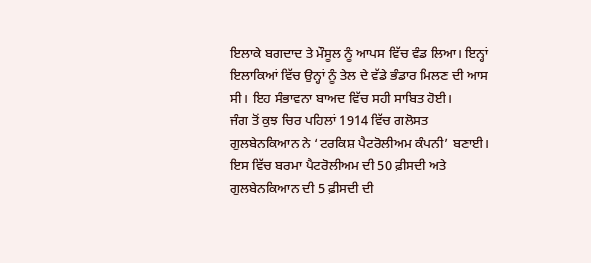ਇਲਾਕੇ ਬਗਦਾਦ ਤੇ ਮੌਸੂਲ ਨੂੰ ਆਪਸ ਵਿੱਚ ਵੰਡ ਲਿਆ। ਇਨ੍ਹਾਂ ਇਲਾਕਿਆਂ ਵਿੱਚ ਉਨ੍ਹਾਂ ਨੂੰ ਤੇਲ ਦੇ ਵੱਡੇ ਭੰਡਾਰ ਮਿਲਣ ਦੀ ਆਸ ਸੀ। ਇਹ ਸੰਭਾਵਨਾ ਬਾਅਦ ਵਿੱਚ ਸਹੀ ਸਾਬਿਤ ਹੋਈ।
ਜੰਗ ਤੋਂ ਕੁਝ ਚਿਰ ਪਹਿਲਾਂ 1914 ਵਿੱਚ ਗਲੋਸਤ ਗੁਲਬੇਨਕਿਆਨ ਨੇ ‘ਟਰਕਿਸ਼ ਪੈਟਰੋਲੀਅਮ ਕੰਪਨੀ’ ਬਣਾਈ। ਇਸ ਵਿੱਚ ਬਰਮਾ ਪੈਟਰੋਲੀਅਮ ਦੀ 50 ਫ਼ੀਸਦੀ ਅਤੇ ਗੁਲਬੇਨਕਿਆਨ ਦੀ 5 ਫ਼ੀਸਦੀ ਦੀ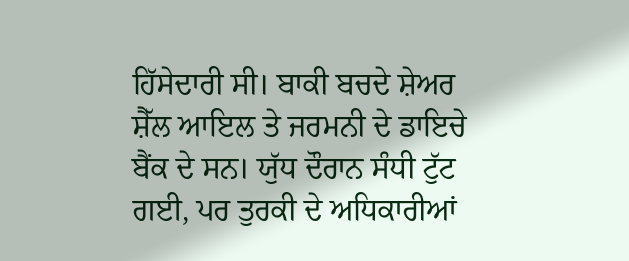ਹਿੱਸੇਦਾਰੀ ਸੀ। ਬਾਕੀ ਬਚਦੇ ਸ਼ੇਅਰ ਸ਼ੈੱਲ ਆਇਲ ਤੇ ਜਰਮਨੀ ਦੇ ਡਾਇਚੇ ਬੈਂਕ ਦੇ ਸਨ। ਯੁੱਧ ਦੌਰਾਨ ਸੰਧੀ ਟੁੱਟ ਗਈ, ਪਰ ਤੁਰਕੀ ਦੇ ਅਧਿਕਾਰੀਆਂ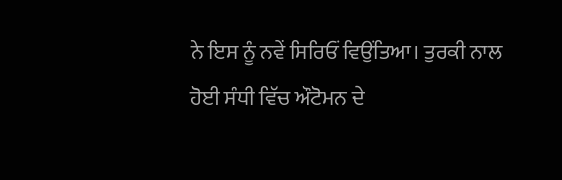ਨੇ ਇਸ ਨੂੰ ਨਵੇਂ ਸਿਰਿਓਂ ਵਿਉਂਤਿਆ। ਤੁਰਕੀ ਨਾਲ ਹੋਈ ਸੰਧੀ ਵਿੱਚ ਔਟੋਮਨ ਦੇ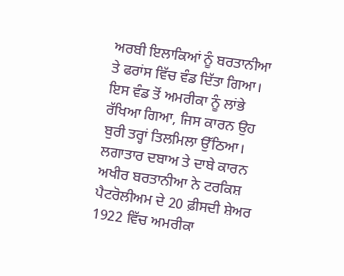ਅਰਬੀ ਇਲਾਕਿਆਂ ਨੂੰ ਬਰਤਾਨੀਆ ਤੇ ਫਰਾਂਸ ਵਿੱਚ ਵੰਡ ਦਿੱਤਾ ਗਿਆ। ਇਸ ਵੰਡ ਤੋਂ ਅਮਰੀਕਾ ਨੂੰ ਲਾਂਭੇ ਰੱਖਿਆ ਗਿਆ, ਜਿਸ ਕਾਰਨ ਉਹ ਬੁਰੀ ਤਰ੍ਹਾਂ ਤਿਲਮਿਲਾ ਉੱਠਿਆ। ਲਗਾਤਾਰ ਦਬਾਅ ਤੇ ਦਾਬੇ ਕਾਰਨ ਅਖੀਰ ਬਰਤਾਨੀਆ ਨੇ ਟਰਕਿਸ਼ ਪੈਟਰੋਲੀਅਮ ਦੇ 20 ਫ਼ੀਸਦੀ ਸ਼ੇਅਰ 1922 ਵਿੱਚ ਅਮਰੀਕਾ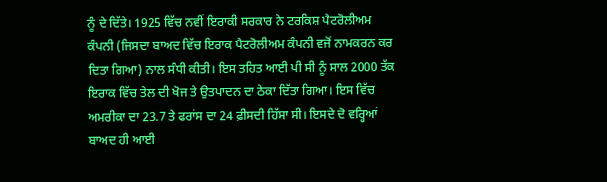ਨੂੰ ਦੇ ਦਿੱਤੇ। 1925 ਵਿੱਚ ਨਵੀਂ ਇਰਾਕੀ ਸਰਕਾਰ ਨੇ ਟਰਕਿਸ਼ ਪੈਟਰੋਲੀਅਮ ਕੰਪਨੀ (ਜਿਸਦਾ ਬਾਅਦ ਵਿੱਚ ਇਰਾਕ ਪੈਟਰੋਲੀਅਮ ਕੰਪਨੀ ਵਜੋਂ ਨਾਮਕਰਨ ਕਰ ਦਿਤਾ ਗਿਆ) ਨਾਲ ਸੰਧੀ ਕੀਤੀ। ਇਸ ਤਹਿਤ ਆਈ ਪੀ ਸੀ ਨੂੰ ਸਾਲ 2000 ਤੱਕ ਇਰਾਕ ਵਿੱਚ ਤੇਲ ਦੀ ਖੋਜ ਤੇ ਉਤਪਾਦਨ ਦਾ ਠੇਕਾ ਦਿੱਤਾ ਗਿਆ। ਇਸ ਵਿੱਚ ਅਮਰੀਕਾ ਦਾ 23.7 ਤੇ ਫਰਾਂਸ ਦਾ 24 ਫ਼ੀਸਦੀ ਹਿੱਸਾ ਸੀ। ਇਸਦੇ ਦੋ ਵਰ੍ਹਿਆਂ ਬਾਅਦ ਹੀ ਆਈ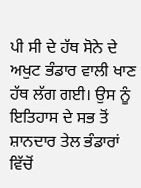ਪੀ ਸੀ ਦੇ ਹੱਥ ਸੋਨੇ ਦੇ ਅਖੁਟ ਭੰਡਾਰ ਵਾਲੀ ਖਾਣ ਹੱਥ ਲੱਗ ਗਈ। ਉਸ ਨੂੰ ਇਤਿਹਾਸ ਦੇ ਸਭ ਤੋਂ ਸ਼ਾਨਦਾਰ ਤੇਲ ਭੰਡਾਰਾਂ ਵਿੱਚੋਂ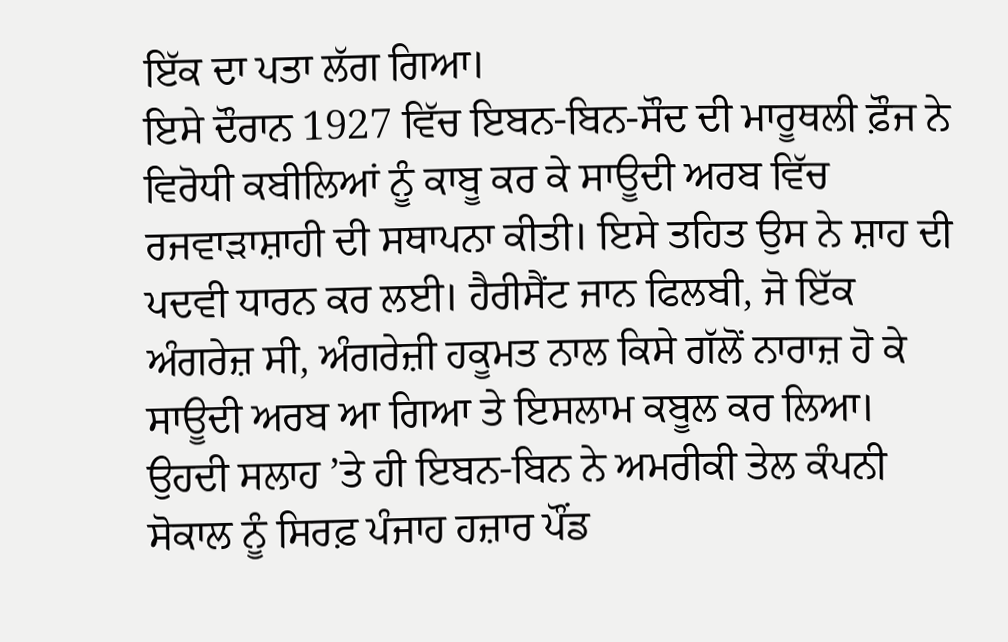ਇੱਕ ਦਾ ਪਤਾ ਲੱਗ ਗਿਆ।
ਇਸੇ ਦੌਰਾਨ 1927 ਵਿੱਚ ਇਬਨ-ਬਿਨ-ਸੌਦ ਦੀ ਮਾਰੂਥਲੀ ਫ਼ੌਜ ਨੇ ਵਿਰੋਧੀ ਕਬੀਲਿਆਂ ਨੂੰ ਕਾਬੂ ਕਰ ਕੇ ਸਾਊਦੀ ਅਰਬ ਵਿੱਚ ਰਜਵਾੜਾਸ਼ਾਹੀ ਦੀ ਸਥਾਪਨਾ ਕੀਤੀ। ਇਸੇ ਤਹਿਤ ਉਸ ਨੇ ਸ਼ਾਹ ਦੀ ਪਦਵੀ ਧਾਰਨ ਕਰ ਲਈ। ਹੈਰੀਸੈਂਟ ਜਾਨ ਫਿਲਬੀ, ਜੋ ਇੱਕ ਅੰਗਰੇਜ਼ ਸੀ, ਅੰਗਰੇਜ਼ੀ ਹਕੂਮਤ ਨਾਲ ਕਿਸੇ ਗੱਲੋਂ ਨਾਰਾਜ਼ ਹੋ ਕੇ ਸਾਊਦੀ ਅਰਬ ਆ ਗਿਆ ਤੇ ਇਸਲਾਮ ਕਬੂਲ ਕਰ ਲਿਆ। ਉਹਦੀ ਸਲਾਹ ’ਤੇ ਹੀ ਇਬਨ-ਬਿਨ ਨੇ ਅਮਰੀਕੀ ਤੇਲ ਕੰਪਨੀ ਸੋਕਾਲ ਨੂੰ ਸਿਰਫ਼ ਪੰਜਾਹ ਹਜ਼ਾਰ ਪੌਂਡ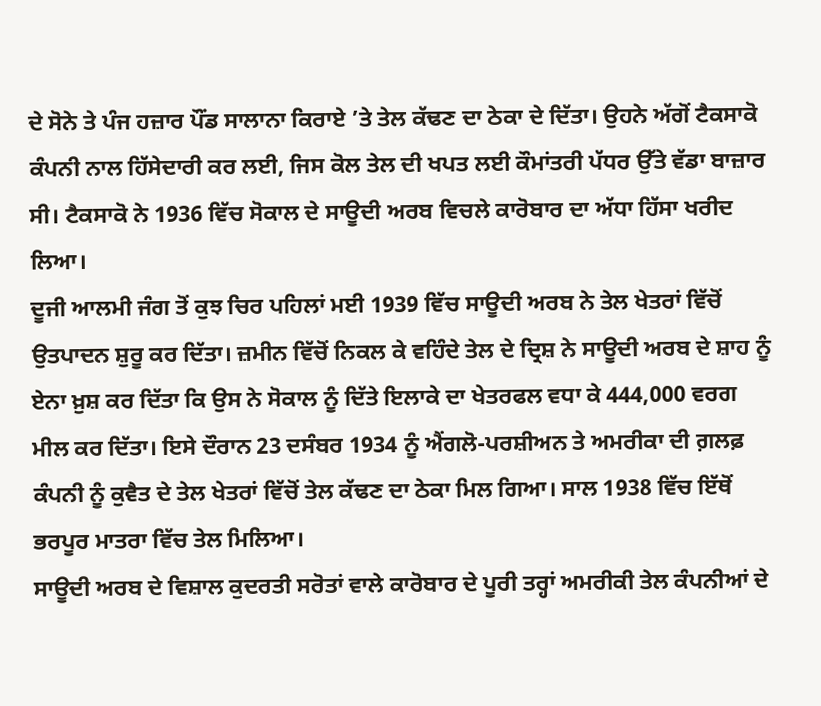ਦੇ ਸੋਨੇ ਤੇ ਪੰਜ ਹਜ਼ਾਰ ਪੌਂਡ ਸਾਲਾਨਾ ਕਿਰਾਏ ’ਤੇ ਤੇਲ ਕੱਢਣ ਦਾ ਠੇਕਾ ਦੇ ਦਿੱਤਾ। ਉਹਨੇ ਅੱਗੋਂ ਟੈਕਸਾਕੋ ਕੰਪਨੀ ਨਾਲ ਹਿੱਸੇਦਾਰੀ ਕਰ ਲਈ, ਜਿਸ ਕੋਲ ਤੇਲ ਦੀ ਖਪਤ ਲਈ ਕੌਮਾਂਤਰੀ ਪੱਧਰ ਉੱਤੇ ਵੱਡਾ ਬਾਜ਼ਾਰ ਸੀ। ਟੈਕਸਾਕੋ ਨੇ 1936 ਵਿੱਚ ਸੋਕਾਲ ਦੇ ਸਾਊਦੀ ਅਰਬ ਵਿਚਲੇ ਕਾਰੋਬਾਰ ਦਾ ਅੱਧਾ ਹਿੱਸਾ ਖਰੀਦ ਲਿਆ।
ਦੂਜੀ ਆਲਮੀ ਜੰਗ ਤੋਂ ਕੁਝ ਚਿਰ ਪਹਿਲਾਂ ਮਈ 1939 ਵਿੱਚ ਸਾਊਦੀ ਅਰਬ ਨੇ ਤੇਲ ਖੇਤਰਾਂ ਵਿੱਚੋਂ ਉਤਪਾਦਨ ਸ਼ੁਰੂ ਕਰ ਦਿੱਤਾ। ਜ਼ਮੀਨ ਵਿੱਚੋਂ ਨਿਕਲ ਕੇ ਵਹਿੰਦੇ ਤੇਲ ਦੇ ਦ੍ਰਿਸ਼ ਨੇ ਸਾਊਦੀ ਅਰਬ ਦੇ ਸ਼ਾਹ ਨੂੰ ਏਨਾ ਖ਼ੁਸ਼ ਕਰ ਦਿੱਤਾ ਕਿ ਉਸ ਨੇ ਸੋਕਾਲ ਨੂੰ ਦਿੱਤੇ ਇਲਾਕੇ ਦਾ ਖੇਤਰਫਲ ਵਧਾ ਕੇ 444,000 ਵਰਗ ਮੀਲ ਕਰ ਦਿੱਤਾ। ਇਸੇ ਦੌਰਾਨ 23 ਦਸੰਬਰ 1934 ਨੂੰ ਐਂਗਲੋ-ਪਰਸ਼ੀਅਨ ਤੇ ਅਮਰੀਕਾ ਦੀ ਗ਼ਲਫ਼ ਕੰਪਨੀ ਨੂੰ ਕੁਵੈਤ ਦੇ ਤੇਲ ਖੇਤਰਾਂ ਵਿੱਚੋਂ ਤੇਲ ਕੱਢਣ ਦਾ ਠੇਕਾ ਮਿਲ ਗਿਆ। ਸਾਲ 1938 ਵਿੱਚ ਇੱਥੋਂ ਭਰਪੂਰ ਮਾਤਰਾ ਵਿੱਚ ਤੇਲ ਮਿਲਿਆ।
ਸਾਊਦੀ ਅਰਬ ਦੇ ਵਿਸ਼ਾਲ ਕੁਦਰਤੀ ਸਰੋਤਾਂ ਵਾਲੇ ਕਾਰੋਬਾਰ ਦੇ ਪੂਰੀ ਤਰ੍ਹਾਂ ਅਮਰੀਕੀ ਤੇਲ ਕੰਪਨੀਆਂ ਦੇ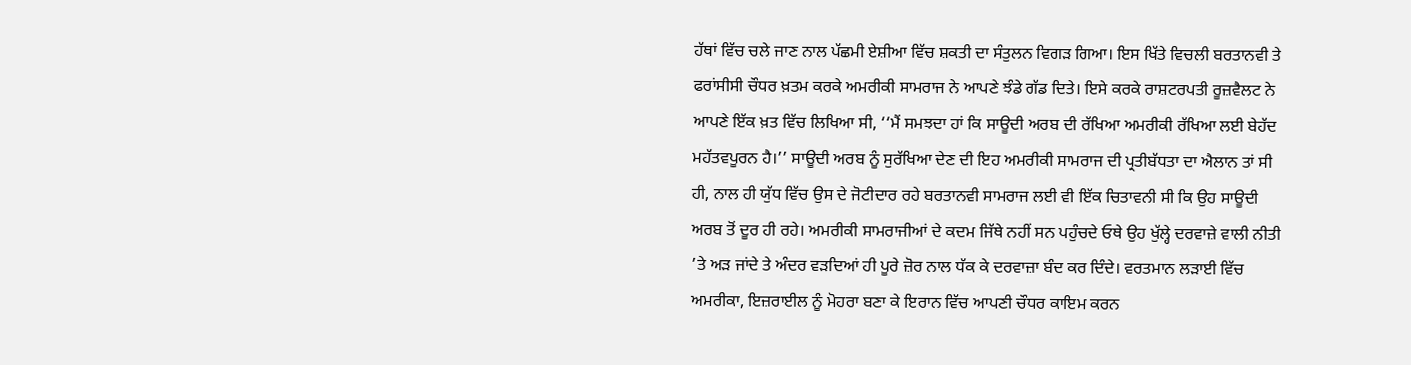ਹੱਥਾਂ ਵਿੱਚ ਚਲੇ ਜਾਣ ਨਾਲ ਪੱਛਮੀ ਏਸ਼ੀਆ ਵਿੱਚ ਸ਼ਕਤੀ ਦਾ ਸੰਤੁਲਨ ਵਿਗੜ ਗਿਆ। ਇਸ ਖਿੱਤੇ ਵਿਚਲੀ ਬਰਤਾਨਵੀ ਤੇ ਫਰਾਂਸੀਸੀ ਚੌਧਰ ਖ਼ਤਮ ਕਰਕੇ ਅਮਰੀਕੀ ਸਾਮਰਾਜ ਨੇ ਆਪਣੇ ਝੰਡੇ ਗੱਡ ਦਿਤੇ। ਇਸੇ ਕਰਕੇ ਰਾਸ਼ਟਰਪਤੀ ਰੂਜ਼ਵੈਲਟ ਨੇ ਆਪਣੇ ਇੱਕ ਖ਼ਤ ਵਿੱਚ ਲਿਖਿਆ ਸੀ, ‘‘ਮੈਂ ਸਮਝਦਾ ਹਾਂ ਕਿ ਸਾਊਦੀ ਅਰਬ ਦੀ ਰੱਖਿਆ ਅਮਰੀਕੀ ਰੱਖਿਆ ਲਈ ਬੇਹੱਦ ਮਹੱਤਵਪੂਰਨ ਹੈ।’’ ਸਾਊਦੀ ਅਰਬ ਨੂੰ ਸੁਰੱਖਿਆ ਦੇਣ ਦੀ ਇਹ ਅਮਰੀਕੀ ਸਾਮਰਾਜ ਦੀ ਪ੍ਰਤੀਬੱਧਤਾ ਦਾ ਐਲਾਨ ਤਾਂ ਸੀ ਹੀ, ਨਾਲ ਹੀ ਯੁੱਧ ਵਿੱਚ ਉਸ ਦੇ ਜੋਟੀਦਾਰ ਰਹੇ ਬਰਤਾਨਵੀ ਸਾਮਰਾਜ ਲਈ ਵੀ ਇੱਕ ਚਿਤਾਵਨੀ ਸੀ ਕਿ ਉਹ ਸਾਊਦੀ ਅਰਬ ਤੋਂ ਦੂਰ ਹੀ ਰਹੇ। ਅਮਰੀਕੀ ਸਾਮਰਾਜੀਆਂ ਦੇ ਕਦਮ ਜਿੱਥੇ ਨਹੀਂ ਸਨ ਪਹੁੰਚਦੇ ਓਥੇ ਉਹ ਖੁੱਲ੍ਹੇ ਦਰਵਾਜ਼ੇ ਵਾਲੀ ਨੀਤੀ ’ਤੇ ਅੜ ਜਾਂਦੇ ਤੇ ਅੰਦਰ ਵੜਦਿਆਂ ਹੀ ਪੂਰੇ ਜ਼ੋਰ ਨਾਲ ਧੱਕ ਕੇ ਦਰਵਾਜ਼ਾ ਬੰਦ ਕਰ ਦਿੰਦੇ। ਵਰਤਮਾਨ ਲੜਾਈ ਵਿੱਚ ਅਮਰੀਕਾ, ਇਜ਼ਰਾਈਲ ਨੂੰ ਮੋਹਰਾ ਬਣਾ ਕੇ ਇਰਾਨ ਵਿੱਚ ਆਪਣੀ ਚੌਧਰ ਕਾਇਮ ਕਰਨ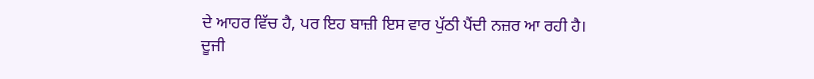ਦੇ ਆਹਰ ਵਿੱਚ ਹੈ, ਪਰ ਇਹ ਬਾਜ਼ੀ ਇਸ ਵਾਰ ਪੁੱਠੀ ਪੈਂਦੀ ਨਜ਼ਰ ਆ ਰਹੀ ਹੈ।
ਦੂਜੀ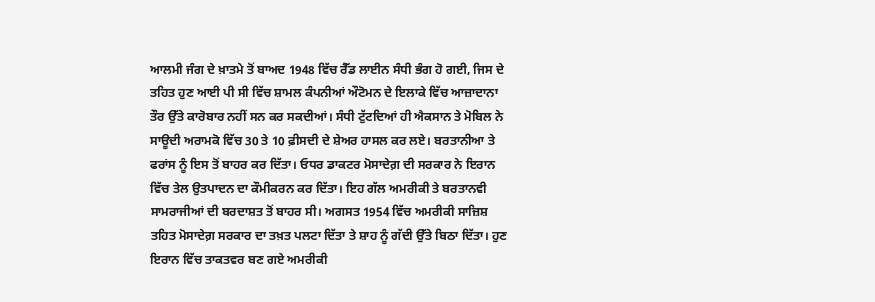ਆਲਮੀ ਜੰਗ ਦੇ ਖ਼ਾਤਮੇ ਤੋਂ ਬਾਅਦ 1948 ਵਿੱਚ ਰੈੱਡ ਲਾਈਨ ਸੰਧੀ ਭੰਗ ਹੋ ਗਈ, ਜਿਸ ਦੇ ਤਹਿਤ ਹੁਣ ਆਈ ਪੀ ਸੀ ਵਿੱਚ ਸ਼ਾਮਲ ਕੰਪਨੀਆਂ ਔਟੋਮਨ ਦੇ ਇਲਾਕੇ ਵਿੱਚ ਆਜ਼ਾਦਾਨਾ ਤੌਰ ਉੱਤੇ ਕਾਰੋਬਾਰ ਨਹੀਂ ਸਨ ਕਰ ਸਕਦੀਆਂ। ਸੰਧੀ ਟੁੱਟਦਿਆਂ ਹੀ ਐਕਸਾਨ ਤੇ ਮੋਬਿਲ ਨੇ ਸਾਊਦੀ ਅਰਾਮਕੋ ਵਿੱਚ 30 ਤੇ 10 ਫ਼ੀਸਦੀ ਦੇ ਸ਼ੇਅਰ ਹਾਸਲ ਕਰ ਲਏ। ਬਰਤਾਨੀਆ ਤੇ ਫਰਾਂਸ ਨੂੰ ਇਸ ਤੋਂ ਬਾਹਰ ਕਰ ਦਿੱਤਾ। ਓਧਰ ਡਾਕਟਰ ਮੋਸਾਦੇਗ਼ ਦੀ ਸਰਕਾਰ ਨੇ ਇਰਾਨ ਵਿੱਚ ਤੇਲ ਉਤਪਾਦਨ ਦਾ ਕੌਮੀਕਰਨ ਕਰ ਦਿੱਤਾ। ਇਹ ਗੱਲ ਅਮਰੀਕੀ ਤੇ ਬਰਤਾਨਵੀ ਸਾਮਰਾਜੀਆਂ ਦੀ ਬਰਦਾਸ਼ਤ ਤੋਂ ਬਾਹਰ ਸੀ। ਅਗਸਤ 1954 ਵਿੱਚ ਅਮਰੀਕੀ ਸਾਜ਼ਿਸ਼ ਤਹਿਤ ਮੋਸਾਦੇਗ਼ ਸਰਕਾਰ ਦਾ ਤਖ਼ਤ ਪਲਟਾ ਦਿੱਤਾ ਤੇ ਸ਼ਾਹ ਨੂੰ ਗੱਦੀ ਉੱਤੇ ਬਿਠਾ ਦਿੱਤਾ। ਹੁਣ ਇਰਾਨ ਵਿੱਚ ਤਾਕਤਵਰ ਬਣ ਗਏ ਅਮਰੀਕੀ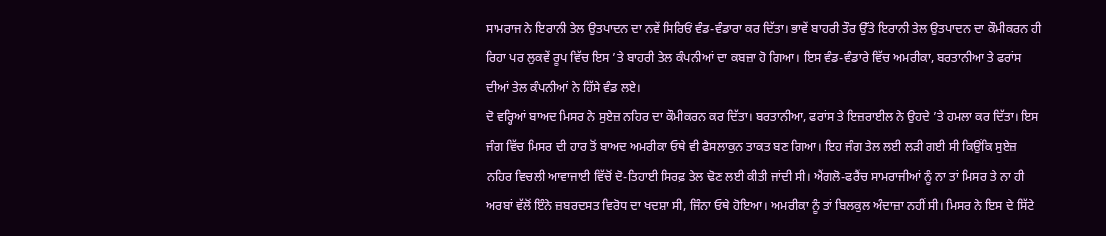ਸਾਮਰਾਜ ਨੇ ਇਰਾਨੀ ਤੇਲ ਉਤਪਾਦਨ ਦਾ ਨਵੇਂ ਸਿਰਿਓਂ ਵੰਡ-ਵੰਡਾਰਾ ਕਰ ਦਿੱਤਾ। ਭਾਵੇਂ ਬਾਹਰੀ ਤੌਰ ਉੱਤੇ ਇਰਾਨੀ ਤੇਲ ਉਤਪਾਦਨ ਦਾ ਕੌਮੀਕਰਨ ਹੀ ਰਿਹਾ ਪਰ ਲੁਕਵੇਂ ਰੂਪ ਵਿੱਚ ਇਸ ’ਤੇ ਬਾਹਰੀ ਤੇਲ ਕੰਪਨੀਆਂ ਦਾ ਕਬਜ਼ਾ ਹੋ ਗਿਆ। ਇਸ ਵੰਡ-ਵੰਡਾਰੇ ਵਿੱਚ ਅਮਰੀਕਾ, ਬਰਤਾਨੀਆ ਤੇ ਫਰਾਂਸ ਦੀਆਂ ਤੇਲ ਕੰਪਨੀਆਂ ਨੇ ਹਿੱਸੇ ਵੰਡ ਲਏ।
ਦੋ ਵਰ੍ਹਿਆਂ ਬਾਅਦ ਮਿਸਰ ਨੇ ਸੁਏਜ਼ ਨਹਿਰ ਦਾ ਕੌਮੀਕਰਨ ਕਰ ਦਿੱਤਾ। ਬਰਤਾਨੀਆ, ਫਰਾਂਸ ਤੇ ਇਜ਼ਰਾਈਲ ਨੇ ਉਹਦੇ ’ਤੇ ਹਮਲਾ ਕਰ ਦਿੱਤਾ। ਇਸ ਜੰਗ ਵਿੱਚ ਮਿਸਰ ਦੀ ਹਾਰ ਤੋਂ ਬਾਅਦ ਅਮਰੀਕਾ ਓਥੇ ਵੀ ਫੈਸਲਾਕੁਨ ਤਾਕਤ ਬਣ ਗਿਆ। ਇਹ ਜੰਗ ਤੇਲ ਲਈ ਲੜੀ ਗਈ ਸੀ ਕਿਉਂਕਿ ਸੁਏਜ਼ ਨਹਿਰ ਵਿਚਲੀ ਆਵਾਜਾਈ ਵਿੱਚੋਂ ਦੋ-ਤਿਹਾਈ ਸਿਰਫ਼ ਤੇਲ ਢੋਣ ਲਈ ਕੀਤੀ ਜਾਂਦੀ ਸੀ। ਐਂਗਲੋ-ਫਰੈਂਚ ਸਾਮਰਾਜੀਆਂ ਨੂੰ ਨਾ ਤਾਂ ਮਿਸਰ ਤੇ ਨਾ ਹੀ ਅਰਬਾਂ ਵੱਲੋਂ ਇੰਨੇ ਜ਼ਬਰਦਸਤ ਵਿਰੋਧ ਦਾ ਖਦਸ਼ਾ ਸੀ, ਜਿੰਨਾ ਓਥੇ ਹੋਇਆ। ਅਮਰੀਕਾ ਨੂੰ ਤਾਂ ਬਿਲਕੁਲ ਅੰਦਾਜ਼ਾ ਨਹੀਂ ਸੀ। ਮਿਸਰ ਨੇ ਇਸ ਦੇ ਸਿੱਟੇ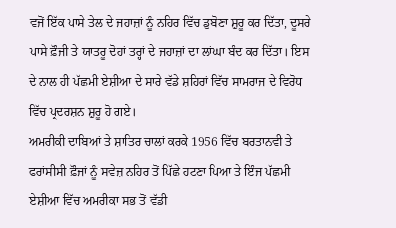ਵਜੋਂ ਇੱਕ ਪਾਸੇ ਤੇਲ ਦੇ ਜਹਾਜ਼ਾਂ ਨੂੰ ਨਹਿਰ ਵਿੱਚ ਡੁਬੋਣਾ ਸ਼ੁਰੂ ਕਰ ਦਿੱਤਾ, ਦੂਸਰੇ ਪਾਸੇ ਫ਼ੌਜੀ ਤੇ ਯਾਤਰੂ ਦੋਹਾਂ ਤਰ੍ਹਾਂ ਦੇ ਜਹਾਜ਼ਾਂ ਦਾ ਲਾਂਘਾ ਬੰਦ ਕਰ ਦਿੱਤਾ। ਇਸ ਦੇ ਨਾਲ ਹੀ ਪੱਛਮੀ ਏਸ਼ੀਆ ਦੇ ਸਾਰੇ ਵੱਡੇ ਸ਼ਹਿਰਾਂ ਵਿੱਚ ਸਾਮਰਾਜ ਦੇ ਵਿਰੋਧ ਵਿੱਚ ਪ੍ਰਦਰਸ਼ਨ ਸ਼ੁਰੂ ਹੋ ਗਏ।
ਅਮਰੀਕੀ ਦਾਬਿਆਂ ਤੇ ਸ਼ਾਤਿਰ ਚਾਲਾਂ ਕਰਕੇ 1956 ਵਿੱਚ ਬਰਤਾਨਵੀ ਤੇ ਫਰਾਂਸੀਸੀ ਫ਼ੌਜਾਂ ਨੂੰ ਸਵੇਜ਼ ਨਹਿਰ ਤੋਂ ਪਿੱਛੇ ਹਟਣਾ ਪਿਆ ਤੇ ਇੰਜ ਪੱਛਮੀ ਏਸ਼ੀਆ ਵਿੱਚ ਅਮਰੀਕਾ ਸਭ ਤੋਂ ਵੱਡੀ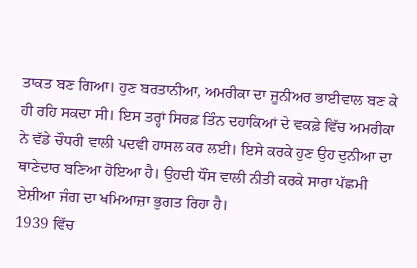ਤਾਕਤ ਬਣ ਗਿਆ। ਹੁਣ ਬਰਤਾਨੀਆ, ਅਮਰੀਕਾ ਦਾ ਜੂਨੀਅਰ ਭਾਈਵਾਲ ਬਣ ਕੇ ਹੀ ਰਹਿ ਸਕਦਾ ਸੀ। ਇਸ ਤਰ੍ਹਾਂ ਸਿਰਫ਼ ਤਿੰਨ ਦਹਾਕਿਆਂ ਦੇ ਵਕਫ਼ੇ ਵਿੱਚ ਅਮਰੀਕਾ ਨੇ ਵੱਡੇ ਚੌਧਰੀ ਵਾਲੀ ਪਦਵੀ ਹਾਸਲ ਕਰ ਲਈ। ਇਸੇ ਕਰਕੇ ਹੁਣ ਉਹ ਦੁਨੀਆ ਦਾ ਥਾਣੇਦਾਰ ਬਣਿਆ ਹੋਇਆ ਹੈ। ਉਹਦੀ ਧੌਂਸ ਵਾਲੀ ਨੀਤੀ ਕਰਕੇ ਸਾਰਾ ਪੱਛਮੀ ਏਸ਼ੀਆ ਜੰਗ ਦਾ ਖਮਿਆਜ਼ਾ ਭੁਗਤ ਰਿਹਾ ਹੈ।
1939 ਵਿੱਚ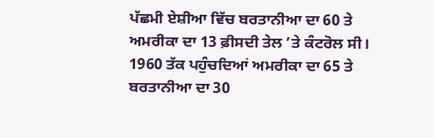ਪੱਛਮੀ ਏਸ਼ੀਆ ਵਿੱਚ ਬਰਤਾਨੀਆ ਦਾ 60 ਤੇ ਅਮਰੀਕਾ ਦਾ 13 ਫ਼ੀਸਦੀ ਤੇਲ ’ਤੇ ਕੰਟਰੋਲ ਸੀ। 1960 ਤੱਕ ਪਹੁੰਚਦਿਆਂ ਅਮਰੀਕਾ ਦਾ 65 ਤੇ ਬਰਤਾਨੀਆ ਦਾ 30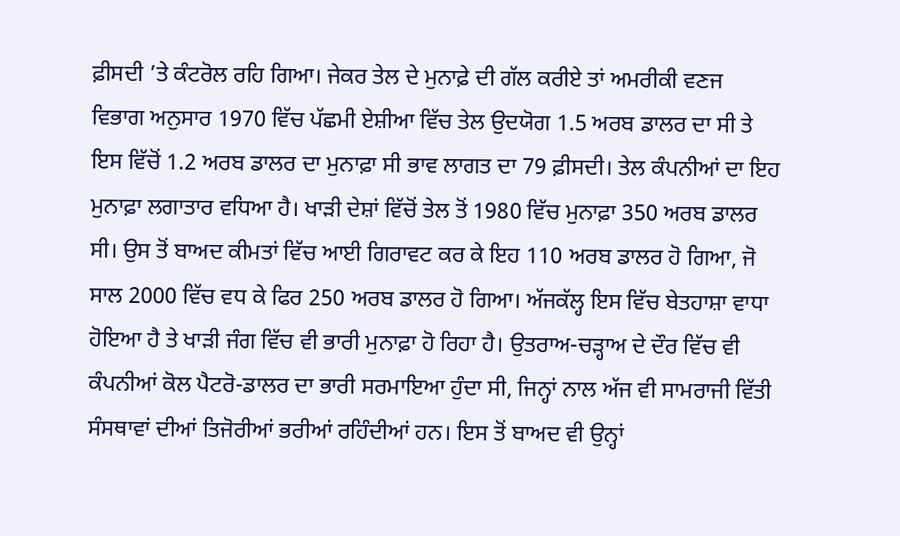ਫ਼ੀਸਦੀ ’ਤੇ ਕੰਟਰੋਲ ਰਹਿ ਗਿਆ। ਜੇਕਰ ਤੇਲ ਦੇ ਮੁਨਾਫ਼ੇ ਦੀ ਗੱਲ ਕਰੀਏ ਤਾਂ ਅਮਰੀਕੀ ਵਣਜ ਵਿਭਾਗ ਅਨੁਸਾਰ 1970 ਵਿੱਚ ਪੱਛਮੀ ਏਸ਼ੀਆ ਵਿੱਚ ਤੇਲ ਉਦਯੋਗ 1.5 ਅਰਬ ਡਾਲਰ ਦਾ ਸੀ ਤੇ ਇਸ ਵਿੱਚੋਂ 1.2 ਅਰਬ ਡਾਲਰ ਦਾ ਮੁਨਾਫ਼ਾ ਸੀ ਭਾਵ ਲਾਗਤ ਦਾ 79 ਫ਼ੀਸਦੀ। ਤੇਲ ਕੰਪਨੀਆਂ ਦਾ ਇਹ ਮੁਨਾਫ਼ਾ ਲਗਾਤਾਰ ਵਧਿਆ ਹੈ। ਖਾੜੀ ਦੇਸ਼ਾਂ ਵਿੱਚੋਂ ਤੇਲ ਤੋਂ 1980 ਵਿੱਚ ਮੁਨਾਫ਼ਾ 350 ਅਰਬ ਡਾਲਰ ਸੀ। ਉਸ ਤੋਂ ਬਾਅਦ ਕੀਮਤਾਂ ਵਿੱਚ ਆਈ ਗਿਰਾਵਟ ਕਰ ਕੇ ਇਹ 110 ਅਰਬ ਡਾਲਰ ਹੋ ਗਿਆ, ਜੋ ਸਾਲ 2000 ਵਿੱਚ ਵਧ ਕੇ ਫਿਰ 250 ਅਰਬ ਡਾਲਰ ਹੋ ਗਿਆ। ਅੱਜਕੱਲ੍ਹ ਇਸ ਵਿੱਚ ਬੇਤਹਾਸ਼ਾ ਵਾਧਾ ਹੋਇਆ ਹੈ ਤੇ ਖਾੜੀ ਜੰਗ ਵਿੱਚ ਵੀ ਭਾਰੀ ਮੁਨਾਫ਼ਾ ਹੋ ਰਿਹਾ ਹੈ। ਉਤਰਾਅ-ਚੜ੍ਹਾਅ ਦੇ ਦੌਰ ਵਿੱਚ ਵੀ ਕੰਪਨੀਆਂ ਕੋਲ ਪੈਟਰੋ-ਡਾਲਰ ਦਾ ਭਾਰੀ ਸਰਮਾਇਆ ਹੁੰਦਾ ਸੀ, ਜਿਨ੍ਹਾਂ ਨਾਲ ਅੱਜ ਵੀ ਸਾਮਰਾਜੀ ਵਿੱਤੀ ਸੰਸਥਾਵਾਂ ਦੀਆਂ ਤਿਜੋਰੀਆਂ ਭਰੀਆਂ ਰਹਿੰਦੀਆਂ ਹਨ। ਇਸ ਤੋਂ ਬਾਅਦ ਵੀ ਉਨ੍ਹਾਂ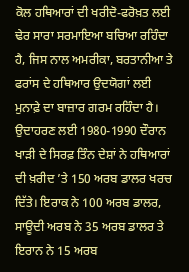ਕੋਲ ਹਥਿਆਰਾਂ ਦੀ ਖਰੀਦੋ-ਫਰੋਖ਼ਤ ਲਈ ਢੇਰ ਸਾਰਾ ਸਰਮਾਇਆ ਬਚਿਆ ਰਹਿੰਦਾ ਹੈ, ਜਿਸ ਨਾਲ ਅਮਰੀਕਾ, ਬਰਤਾਨੀਆ ਤੇ ਫਰਾਂਸ ਦੇ ਹਥਿਆਰ ਉਦਯੋਗਾਂ ਲਈ ਮੁਨਾਫ਼ੇ ਦਾ ਬਾਜ਼ਾਰ ਗਰਮ ਰਹਿੰਦਾ ਹੈ। ਉਦਾਹਰਣ ਲਈ 1980-1990 ਦੌਰਾਨ ਖਾੜੀ ਦੇ ਸਿਰਫ਼ ਤਿੰਨ ਦੇਸ਼ਾਂ ਨੇ ਹਥਿਆਰਾਂ ਦੀ ਖ਼ਰੀਦ ’ਤੇ 150 ਅਰਬ ਡਾਲਰ ਖਰਚ ਦਿੱਤੇ। ਇਰਾਕ ਨੇ 100 ਅਰਬ ਡਾਲਰ, ਸਾਊਦੀ ਅਰਬ ਨੇ 35 ਅਰਬ ਡਾਲਰ ਤੇ ਇਰਾਨ ਨੇ 15 ਅਰਬ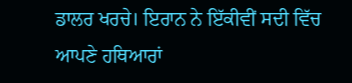ਡਾਲਰ ਖਰਚੇ। ਇਰਾਨ ਨੇ ਇੱਕੀਵੀਂ ਸਦੀ ਵਿੱਚ ਆਪਣੇ ਹਥਿਆਰਾਂ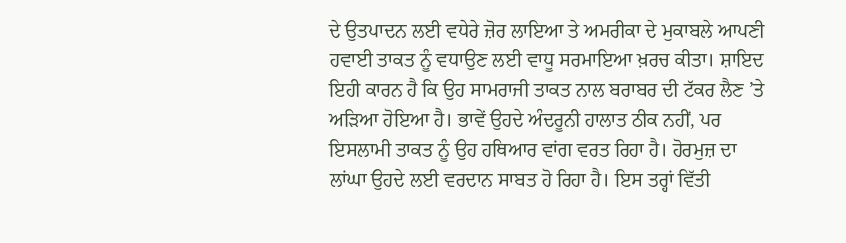ਦੇ ਉਤਪਾਦਨ ਲਈ ਵਧੇਰੇ ਜ਼ੋਰ ਲਾਇਆ ਤੇ ਅਮਰੀਕਾ ਦੇ ਮੁਕਾਬਲੇ ਆਪਣੀ ਹਵਾਈ ਤਾਕਤ ਨੂੰ ਵਧਾਉਣ ਲਈ ਵਾਧੂ ਸਰਮਾਇਆ ਖ਼ਰਚ ਕੀਤਾ। ਸ਼ਾਇਦ ਇਹੀ ਕਾਰਨ ਹੈ ਕਿ ਉਹ ਸਾਮਰਾਜੀ ਤਾਕਤ ਨਾਲ ਬਰਾਬਰ ਦੀ ਟੱਕਰ ਲੈਣ ’ਤੇ ਅੜਿਆ ਹੋਇਆ ਹੈ। ਭਾਵੇਂ ਉਹਦੇ ਅੰਦਰੂਨੀ ਹਾਲਾਤ ਠੀਕ ਨਹੀਂ, ਪਰ ਇਸਲਾਮੀ ਤਾਕਤ ਨੂੰ ਉਹ ਹਥਿਆਰ ਵਾਂਗ ਵਰਤ ਰਿਹਾ ਹੈ। ਹੋਰਮੁਜ਼ ਦਾ ਲਾਂਘਾ ਉਹਦੇ ਲਈ ਵਰਦਾਨ ਸਾਬਤ ਹੋ ਰਿਹਾ ਹੈ। ਇਸ ਤਰ੍ਹਾਂ ਵਿੱਤੀ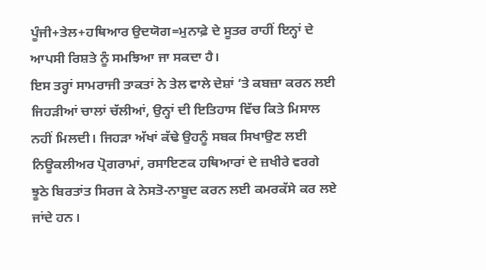ਪੂੰਜੀ+ਤੇਲ+ਹਥਿਆਰ ਉਦਯੋਗ=ਮੁਨਾਫ਼ੇ ਦੇ ਸੂਤਰ ਰਾਹੀਂ ਇਨ੍ਹਾਂ ਦੇ ਆਪਸੀ ਰਿਸ਼ਤੇ ਨੂੰ ਸਮਝਿਆ ਜਾ ਸਕਦਾ ਹੈ।
ਇਸ ਤਰ੍ਹਾਂ ਸਾਮਰਾਜੀ ਤਾਕਤਾਂ ਨੇ ਤੇਲ ਵਾਲੇ ਦੇਸ਼ਾਂ ’ਤੇ ਕਬਜ਼ਾ ਕਰਨ ਲਈ ਜਿਹੜੀਆਂ ਚਾਲਾਂ ਚੱਲੀਆਂ, ਉਨ੍ਹਾਂ ਦੀ ਇਤਿਹਾਸ ਵਿੱਚ ਕਿਤੇ ਮਿਸਾਲ ਨਹੀਂ ਮਿਲਦੀ। ਜਿਹੜਾ ਅੱਖਾਂ ਕੱਢੇ ਉਹਨੂੰ ਸਬਕ ਸਿਖਾਉਣ ਲਈ ਨਿਊਕਲੀਅਰ ਪ੍ਰੋਗਰਾਮਾਂ, ਰਸਾਇਣਕ ਹਥਿਆਰਾਂ ਦੇ ਜ਼ਖੀਰੇ ਵਰਗੇ ਝੂਠੇ ਬਿਰਤਾਂਤ ਸਿਰਜ ਕੇ ਨੇਸਤੋ-ਨਾਬੂਦ ਕਰਨ ਲਈ ਕਮਰਕੱਸੇ ਕਰ ਲਏ ਜਾਂਦੇ ਹਨ।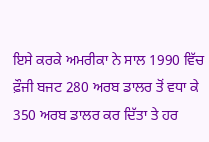ਇਸੇ ਕਰਕੇ ਅਮਰੀਕਾ ਨੇ ਸਾਲ 1990 ਵਿੱਚ ਫ਼ੌਜੀ ਬਜਟ 280 ਅਰਬ ਡਾਲਰ ਤੋਂ ਵਧਾ ਕੇ 350 ਅਰਬ ਡਾਲਰ ਕਰ ਦਿੱਤਾ ਤੇ ਹਰ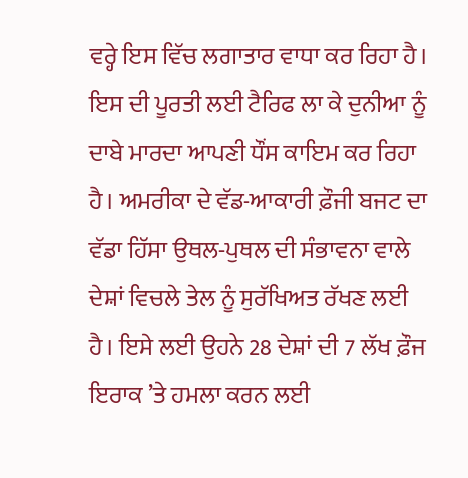ਵਰ੍ਹੇ ਇਸ ਵਿੱਚ ਲਗਾਤਾਰ ਵਾਧਾ ਕਰ ਰਿਹਾ ਹੈ। ਇਸ ਦੀ ਪੂਰਤੀ ਲਈ ਟੈਰਿਫ ਲਾ ਕੇ ਦੁਨੀਆ ਨੂੰ ਦਾਬੇ ਮਾਰਦਾ ਆਪਣੀ ਧੌਂਸ ਕਾਇਮ ਕਰ ਰਿਹਾ ਹੈ। ਅਮਰੀਕਾ ਦੇ ਵੱਡ-ਆਕਾਰੀ ਫ਼ੌਜੀ ਬਜਟ ਦਾ ਵੱਡਾ ਹਿੱਸਾ ਉਥਲ-ਪੁਥਲ ਦੀ ਸੰਭਾਵਨਾ ਵਾਲੇ ਦੇਸ਼ਾਂ ਵਿਚਲੇ ਤੇਲ ਨੂੰ ਸੁਰੱਖਿਅਤ ਰੱਖਣ ਲਈ ਹੈ। ਇਸੇ ਲਈ ਉਹਨੇ 28 ਦੇਸ਼ਾਂ ਦੀ 7 ਲੱਖ ਫ਼ੌਜ ਇਰਾਕ ’ਤੇ ਹਮਲਾ ਕਰਨ ਲਈ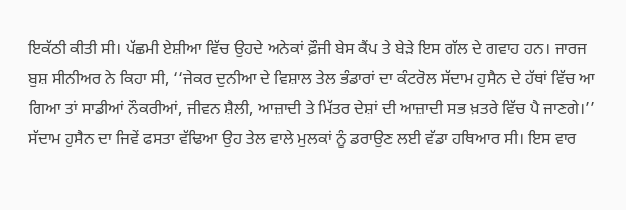ਇਕੱਠੀ ਕੀਤੀ ਸੀ। ਪੱਛਮੀ ਏਸ਼ੀਆ ਵਿੱਚ ਉਹਦੇ ਅਨੇਕਾਂ ਫ਼ੌਜੀ ਬੇਸ ਕੈਂਪ ਤੇ ਬੇੜੇ ਇਸ ਗੱਲ ਦੇ ਗਵਾਹ ਹਨ। ਜਾਰਜ ਬੁਸ਼ ਸੀਨੀਅਰ ਨੇ ਕਿਹਾ ਸੀ, ‘‘ਜੇਕਰ ਦੁਨੀਆ ਦੇ ਵਿਸ਼ਾਲ ਤੇਲ ਭੰਡਾਰਾਂ ਦਾ ਕੰਟਰੋਲ ਸੱਦਾਮ ਹੁਸੈਨ ਦੇ ਹੱਥਾਂ ਵਿੱਚ ਆ ਗਿਆ ਤਾਂ ਸਾਡੀਆਂ ਨੌਕਰੀਆਂ, ਜੀਵਨ ਸ਼ੈਲੀ, ਆਜ਼ਾਦੀ ਤੇ ਮਿੱਤਰ ਦੇਸ਼ਾਂ ਦੀ ਆਜ਼ਾਦੀ ਸਭ ਖ਼ਤਰੇ ਵਿੱਚ ਪੈ ਜਾਣਗੇ।’’ ਸੱਦਾਮ ਹੁਸੈਨ ਦਾ ਜਿਵੇਂ ਫਸਤਾ ਵੱਢਿਆ ਉਹ ਤੇਲ ਵਾਲੇ ਮੁਲਕਾਂ ਨੂੰ ਡਰਾਉਣ ਲਈ ਵੱਡਾ ਹਥਿਆਰ ਸੀ। ਇਸ ਵਾਰ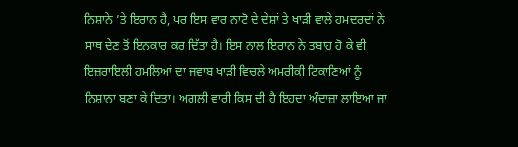ਨਿਸ਼ਾਨੇ ’ਤੇ ਇਰਾਨ ਹੈ, ਪਰ ਇਸ ਵਾਰ ਨਾਟੋ ਦੇ ਦੇਸ਼ਾਂ ਤੇ ਖਾੜੀ ਵਾਲੇ ਹਮਦਰਦਾਂ ਨੇ ਸਾਥ ਦੇਣ ਤੋਂ ਇਨਕਾਰ ਕਰ ਦਿੱਤਾ ਹੈ। ਇਸ ਨਾਲ ਇਰਾਨ ਨੇ ਤਬਾਹ ਹੋ ਕੇ ਵੀ ਇਜ਼ਰਾਇਲੀ ਹਮਲਿਆਂ ਦਾ ਜਵਾਬ ਖਾੜੀ ਵਿਚਲੇ ਅਮਰੀਕੀ ਟਿਕਾਣਿਆਂ ਨੂੰ ਨਿਸ਼ਾਨਾ ਬਣਾ ਕੇ ਦਿਤਾ। ਅਗਲੀ ਵਾਰੀ ਕਿਸ ਦੀ ਹੈ ਇਹਦਾ ਅੰਦਾਜ਼ਾ ਲਾਇਆ ਜਾ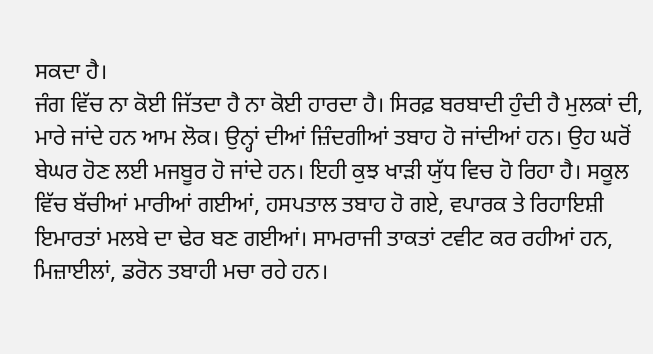ਸਕਦਾ ਹੈ।
ਜੰਗ ਵਿੱਚ ਨਾ ਕੋਈ ਜਿੱਤਦਾ ਹੈ ਨਾ ਕੋਈ ਹਾਰਦਾ ਹੈ। ਸਿਰਫ਼ ਬਰਬਾਦੀ ਹੁੰਦੀ ਹੈ ਮੁਲਕਾਂ ਦੀ, ਮਾਰੇ ਜਾਂਦੇ ਹਨ ਆਮ ਲੋਕ। ਉਨ੍ਹਾਂ ਦੀਆਂ ਜ਼ਿੰਦਗੀਆਂ ਤਬਾਹ ਹੋ ਜਾਂਦੀਆਂ ਹਨ। ਉਹ ਘਰੋਂ ਬੇਘਰ ਹੋਣ ਲਈ ਮਜਬੂਰ ਹੋ ਜਾਂਦੇ ਹਨ। ਇਹੀ ਕੁਝ ਖਾੜੀ ਯੁੱਧ ਵਿਚ ਹੋ ਰਿਹਾ ਹੈ। ਸਕੂਲ ਵਿੱਚ ਬੱਚੀਆਂ ਮਾਰੀਆਂ ਗਈਆਂ, ਹਸਪਤਾਲ ਤਬਾਹ ਹੋ ਗਏ, ਵਪਾਰਕ ਤੇ ਰਿਹਾਇਸ਼ੀ ਇਮਾਰਤਾਂ ਮਲਬੇ ਦਾ ਢੇਰ ਬਣ ਗਈਆਂ। ਸਾਮਰਾਜੀ ਤਾਕਤਾਂ ਟਵੀਟ ਕਰ ਰਹੀਆਂ ਹਨ, ਮਿਜ਼ਾਈਲਾਂ, ਡਰੋਨ ਤਬਾਹੀ ਮਚਾ ਰਹੇ ਹਨ।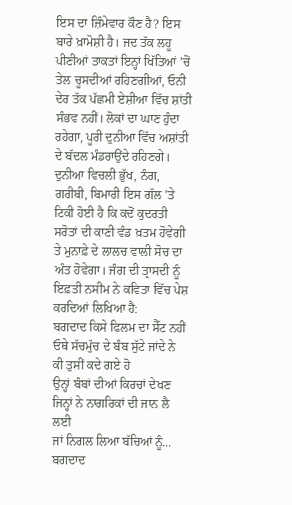ਇਸ ਦਾ ਜ਼ਿੰਮੇਵਾਰ ਕੌਣ ਹੈ? ਇਸ ਬਾਰੇ ਖ਼ਾਮੋਸ਼ੀ ਹੈ। ਜਦ ਤੱਕ ਲਹੂ ਪੀਣੀਆਂ ਤਾਕਤਾਂ ਇਨ੍ਹਾਂ ਖਿੱਤਿਆਂ ’ਚੋਂ ਤੇਲ ਚੂਸਦੀਆਂ ਰਹਿਣਗੀਆਂ, ਓਨੀ ਦੇਰ ਤੱਕ ਪੱਛਮੀ ਏਸ਼ੀਆ ਵਿੱਚ ਸ਼ਾਂਤੀ ਸੰਭਵ ਨਹੀਂ। ਲੋਕਾਂ ਦਾ ਘਾਣ ਹੁੰਦਾ ਰਹੇਗਾ, ਪੂਰੀ ਦੁਨੀਆ ਵਿੱਚ ਅਸ਼ਾਂਤੀ ਦੇ ਬੱਦਲ ਮੰਡਰਾਉਂਦੇ ਰਹਿਣਗੇ। ਦੁਨੀਆ ਵਿਚਲੀ ਭੁੱਖ, ਨੰਗ, ਗਰੀਬੀ, ਬਿਮਾਰੀ ਇਸ ਗੱਲ ’ਤੇ ਟਿਕੀ ਹੋਈ ਹੈ ਕਿ ਕਦੋਂ ਕੁਦਰਤੀ ਸਰੋਤਾਂ ਦੀ ਕਾਣੀ ਵੰਡ ਖ਼ਤਮ ਹੋਵੇਗੀ ਤੇ ਮੁਨਾਫ਼ੇ ਦੇ ਲਾਲਚ ਵਾਲੀ ਸੋਚ ਦਾ ਅੰਤ ਹੋਵੇਗਾ। ਜੰਗ ਦੀ ਤ੍ਰਾਸਦੀ ਨੂੰ ਇਫ਼ਤੀ ਨਸੀਮ ਨੇ ਕਵਿਤਾ ਵਿੱਚ ਪੇਸ਼ ਕਰਦਿਆਂ ਲਿਖਿਆ ਹੈ:
ਬਗਦਾਦ ਕਿਸੇ ਫਿਲਮ ਦਾ ਸੈੱਟ ਨਹੀਂ
ਓਥੇ ਸੱਚਮੁੱਚ ਦੇ ਬੰਬ ਸੁੱਟੇ ਜਾਂਦੇ ਨੇ
ਕੀ ਤੁਸੀਂ ਕਦੇ ਗਏ ਹੋ
ਉਨ੍ਹਾਂ ਬੰਬਾਂ ਦੀਆਂ ਕਿਰਚਾਂ ਦੇਖਣ
ਜਿਨ੍ਹਾਂ ਨੇ ਨਾਗਰਿਕਾਂ ਦੀ ਜਾਨ ਲੈ ਲਈ
ਜਾਂ ਨਿਗਲ ਲਿਆ ਬੱਚਿਆਂ ਨੂੰ...
ਬਗਦਾਦ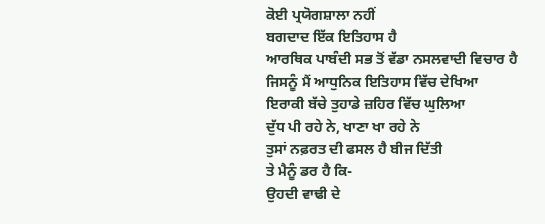ਕੋਈ ਪ੍ਰਯੋਗਸ਼ਾਲਾ ਨਹੀਂ
ਬਗਦਾਦ ਇੱਕ ਇਤਿਹਾਸ ਹੈ
ਆਰਥਿਕ ਪਾਬੰਦੀ ਸਭ ਤੋਂ ਵੱਡਾ ਨਸਲਵਾਦੀ ਵਿਚਾਰ ਹੈ
ਜਿਸਨੂੰ ਮੈਂ ਆਧੁਨਿਕ ਇਤਿਹਾਸ ਵਿੱਚ ਦੇਖਿਆ
ਇਰਾਕੀ ਬੱਚੇ ਤੁਹਾਡੇ ਜ਼ਹਿਰ ਵਿੱਚ ਘੁਲਿਆ
ਦੁੱਧ ਪੀ ਰਹੇ ਨੇ, ਖਾਣਾ ਖਾ ਰਹੇ ਨੇ
ਤੁਸਾਂ ਨਫ਼ਰਤ ਦੀ ਫਸਲ ਹੈ ਬੀਜ ਦਿੱਤੀ
ਤੇ ਮੈਨੂੰ ਡਰ ਹੈ ਕਿ-
ਉਹਦੀ ਵਾਢੀ ਦੇ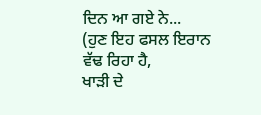ਦਿਨ ਆ ਗਏ ਨੇ...
(ਹੁਣ ਇਹ ਫਸਲ ਇਰਾਨ ਵੱਢ ਰਿਹਾ ਹੈ,
ਖਾੜੀ ਦੇ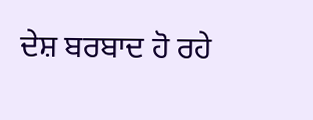ਦੇਸ਼ ਬਰਬਾਦ ਹੋ ਰਹੇ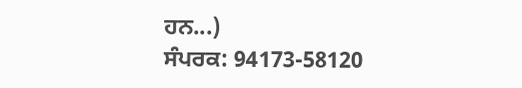ਹਨ...)
ਸੰਪਰਕ: 94173-58120